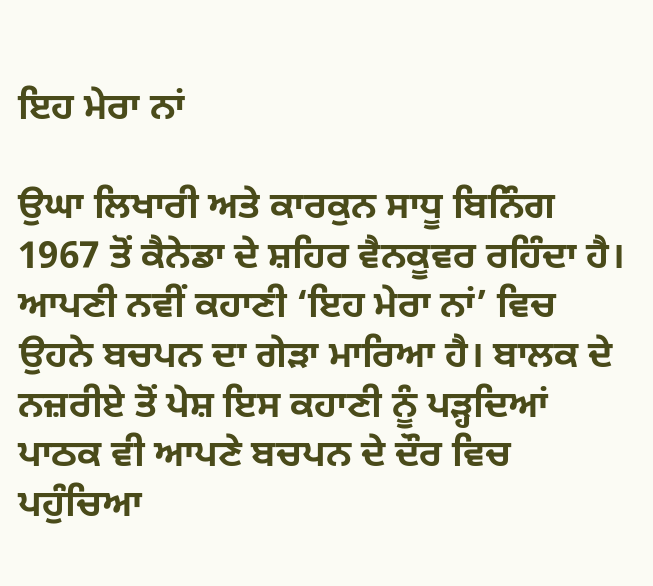ਇਹ ਮੇਰਾ ਨਾਂ

ਉਘਾ ਲਿਖਾਰੀ ਅਤੇ ਕਾਰਕੁਨ ਸਾਧੂ ਬਿਨਿੰਗ 1967 ਤੋਂ ਕੈਨੇਡਾ ਦੇ ਸ਼ਹਿਰ ਵੈਨਕੂਵਰ ਰਹਿੰਦਾ ਹੈ। ਆਪਣੀ ਨਵੀਂ ਕਹਾਣੀ ‘ਇਹ ਮੇਰਾ ਨਾਂ’ ਵਿਚ ਉਹਨੇ ਬਚਪਨ ਦਾ ਗੇੜਾ ਮਾਰਿਆ ਹੈ। ਬਾਲਕ ਦੇ ਨਜ਼ਰੀਏ ਤੋਂ ਪੇਸ਼ ਇਸ ਕਹਾਣੀ ਨੂੰ ਪੜ੍ਹਦਿਆਂ ਪਾਠਕ ਵੀ ਆਪਣੇ ਬਚਪਨ ਦੇ ਦੌਰ ਵਿਚ ਪਹੁੰਚਿਆ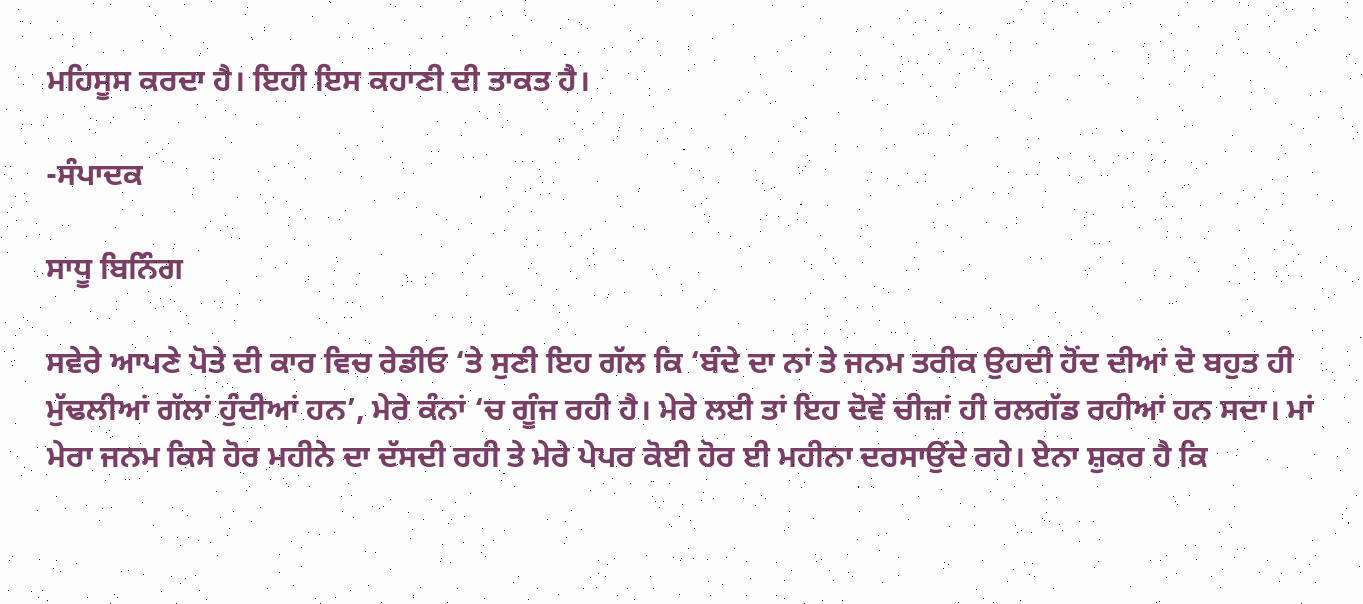ਮਹਿਸੂਸ ਕਰਦਾ ਹੈ। ਇਹੀ ਇਸ ਕਹਾਣੀ ਦੀ ਤਾਕਤ ਹੈ।

-ਸੰਪਾਦਕ

ਸਾਧੂ ਬਿਨਿੰਗ

ਸਵੇਰੇ ਆਪਣੇ ਪੋਤੇ ਦੀ ਕਾਰ ਵਿਚ ਰੇਡੀਓ ‘ਤੇ ਸੁਣੀ ਇਹ ਗੱਲ ਕਿ ‘ਬੰਦੇ ਦਾ ਨਾਂ ਤੇ ਜਨਮ ਤਰੀਕ ਉਹਦੀ ਹੋਂਦ ਦੀਆਂ ਦੋ ਬਹੁਤ ਹੀ ਮੁੱਢਲੀਆਂ ਗੱਲਾਂ ਹੁੰਦੀਆਂ ਹਨ’, ਮੇਰੇ ਕੰਨਾਂ ‘ਚ ਗੂੰਜ ਰਹੀ ਹੈ। ਮੇਰੇ ਲਈ ਤਾਂ ਇਹ ਦੋਵੇਂ ਚੀਜ਼ਾਂ ਹੀ ਰਲਗੱਡ ਰਹੀਆਂ ਹਨ ਸਦਾ। ਮਾਂ ਮੇਰਾ ਜਨਮ ਕਿਸੇ ਹੋਰ ਮਹੀਨੇ ਦਾ ਦੱਸਦੀ ਰਹੀ ਤੇ ਮੇਰੇ ਪੇਪਰ ਕੋਈ ਹੋਰ ਈ ਮਹੀਨਾ ਦਰਸਾਉਂਦੇ ਰਹੇ। ਏਨਾ ਸ਼ੁਕਰ ਹੈ ਕਿ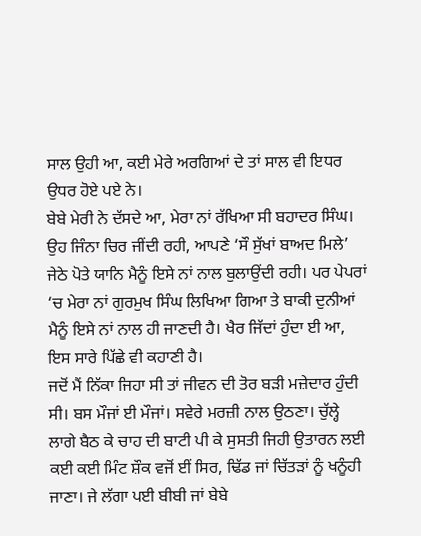ਸਾਲ ਉਹੀ ਆ, ਕਈ ਮੇਰੇ ਅਰਗਿਆਂ ਦੇ ਤਾਂ ਸਾਲ ਵੀ ਇਧਰ ਉਧਰ ਹੋਏ ਪਏ ਨੇ।
ਬੇਬੇ ਮੇਰੀ ਨੇ ਦੱਸਦੇ ਆ, ਮੇਰਾ ਨਾਂ ਰੱਖਿਆ ਸੀ ਬਹਾਦਰ ਸਿੰਘ। ਉਹ ਜਿੰਨਾ ਚਿਰ ਜੀਂਦੀ ਰਹੀ, ਆਪਣੇ ‘ਸੌ ਸੁੱਖਾਂ ਬਾਅਦ ਮਿਲੇ’ ਜੇਠੇ ਪੋਤੇ ਯਾਨਿ ਮੈਨੂੰ ਇਸੇ ਨਾਂ ਨਾਲ ਬੁਲਾਉਂਦੀ ਰਹੀ। ਪਰ ਪੇਪਰਾਂ ‘ਚ ਮੇਰਾ ਨਾਂ ਗੁਰਮੁਖ ਸਿੰਘ ਲਿਖਿਆ ਗਿਆ ਤੇ ਬਾਕੀ ਦੁਨੀਆਂ ਮੈਨੂੰ ਇਸੇ ਨਾਂ ਨਾਲ ਹੀ ਜਾਣਦੀ ਹੈ। ਖੈਰ ਜਿੱਦਾਂ ਹੁੰਦਾ ਈ ਆ, ਇਸ ਸਾਰੇ ਪਿੱਛੇ ਵੀ ਕਹਾਣੀ ਹੈ।
ਜਦੋਂ ਮੈਂ ਨਿੱਕਾ ਜਿਹਾ ਸੀ ਤਾਂ ਜੀਵਨ ਦੀ ਤੋਰ ਬੜੀ ਮਜ਼ੇਦਾਰ ਹੁੰਦੀ ਸੀ। ਬਸ ਮੌਜਾਂ ਈ ਮੌਜਾਂ। ਸਵੇਰੇ ਮਰਜ਼ੀ ਨਾਲ ਉਠਣਾ। ਚੁੱਲ੍ਹੇ ਲਾਗੇ ਬੈਠ ਕੇ ਚਾਹ ਦੀ ਬਾਟੀ ਪੀ ਕੇ ਸੁਸਤੀ ਜਿਹੀ ਉਤਾਰਨ ਲਈ ਕਈ ਕਈ ਮਿੰਟ ਸ਼ੌਕ ਵਜੋਂ ਈਂ ਸਿਰ, ਢਿੱਡ ਜਾਂ ਚਿੱਤੜਾਂ ਨੂੰ ਖਨੂੰਹੀ ਜਾਣਾ। ਜੇ ਲੱਗਾ ਪਈ ਬੀਬੀ ਜਾਂ ਬੇਬੇ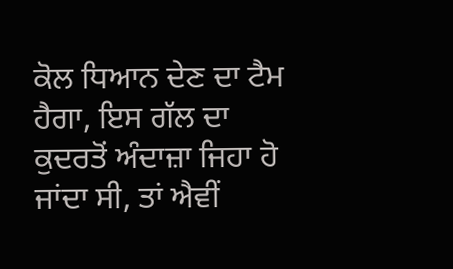ਕੋਲ ਧਿਆਨ ਦੇਣ ਦਾ ਟੈਮ ਹੈਗਾ, ਇਸ ਗੱਲ ਦਾ ਕੁਦਰਤੋਂ ਅੰਦਾਜ਼ਾ ਜਿਹਾ ਹੋ ਜਾਂਦਾ ਸੀ, ਤਾਂ ਐਵੀਂ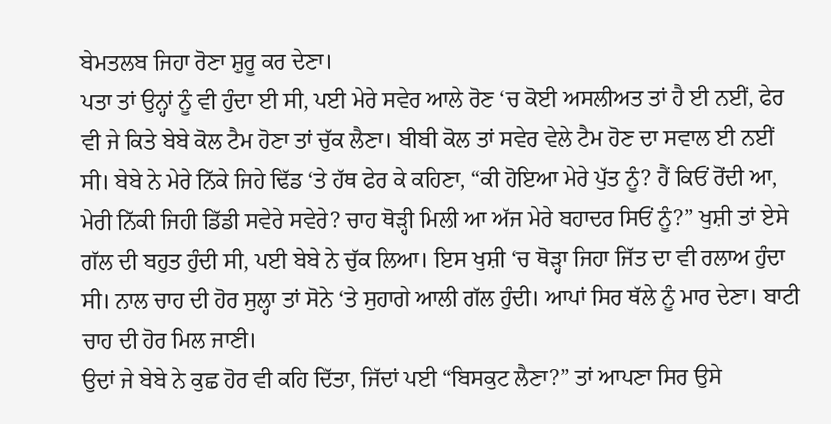ਬੇਮਤਲਬ ਜਿਹਾ ਰੋਣਾ ਸ਼ੁਰੂ ਕਰ ਦੇਣਾ।
ਪਤਾ ਤਾਂ ਉਨ੍ਹਾਂ ਨੂੰ ਵੀ ਹੁੰਦਾ ਈ ਸੀ, ਪਈ ਮੇਰੇ ਸਵੇਰ ਆਲੇ ਰੋਣ ‘ਚ ਕੋਈ ਅਸਲੀਅਤ ਤਾਂ ਹੈ ਈ ਨਈਂ, ਫੇਰ ਵੀ ਜੇ ਕਿਤੇ ਬੇਬੇ ਕੋਲ ਟੈਮ ਹੋਣਾ ਤਾਂ ਚੁੱਕ ਲੈਣਾ। ਬੀਬੀ ਕੋਲ ਤਾਂ ਸਵੇਰ ਵੇਲੇ ਟੈਮ ਹੋਣ ਦਾ ਸਵਾਲ ਈ ਨਈਂ ਸੀ। ਬੇਬੇ ਨੇ ਮੇਰੇ ਨਿੱਕੇ ਜਿਹੇ ਢਿੱਡ ‘ਤੇ ਹੱਥ ਫੇਰ ਕੇ ਕਹਿਣਾ, “ਕੀ ਹੋਇਆ ਮੇਰੇ ਪੁੱਤ ਨੂੰ? ਹੈਂ ਕਿਓਂ ਰੋਂਦੀ ਆ, ਮੇਰੀ ਨਿੱਕੀ ਜਿਹੀ ਡਿੱਡੀ ਸਵੇਰੇ ਸਵੇਰੇ? ਚਾਹ ਥੋੜ੍ਹੀ ਮਿਲੀ ਆ ਅੱਜ ਮੇਰੇ ਬਹਾਦਰ ਸਿਓਂ ਨੂੰ?” ਖੁਸ਼ੀ ਤਾਂ ਏਸੇ ਗੱਲ ਦੀ ਬਹੁਤ ਹੁੰਦੀ ਸੀ, ਪਈ ਬੇਬੇ ਨੇ ਚੁੱਕ ਲਿਆ। ਇਸ ਖੁਸ਼ੀ ‘ਚ ਥੋੜ੍ਹਾ ਜਿਹਾ ਜਿੱਤ ਦਾ ਵੀ ਰਲਾਅ ਹੁੰਦਾ ਸੀ। ਨਾਲ ਚਾਹ ਦੀ ਹੋਰ ਸੁਲ੍ਹਾ ਤਾਂ ਸੋਨੇ ‘ਤੇ ਸੁਹਾਗੇ ਆਲੀ ਗੱਲ ਹੁੰਦੀ। ਆਪਾਂ ਸਿਰ ਥੱਲੇ ਨੂੰ ਮਾਰ ਦੇਣਾ। ਬਾਟੀ ਚਾਹ ਦੀ ਹੋਰ ਮਿਲ ਜਾਣੀ।
ਉਦਾਂ ਜੇ ਬੇਬੇ ਨੇ ਕੁਛ ਹੋਰ ਵੀ ਕਹਿ ਦਿੱਤਾ, ਜਿੱਦਾਂ ਪਈ “ਬਿਸਕੁਟ ਲੈਣਾ?” ਤਾਂ ਆਪਣਾ ਸਿਰ ਉਸੇ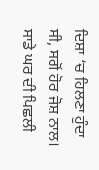ਦਿਸ਼ਾ ‘ਚ ਹਿਲਣਾ ਹੁੰਦਾ ਸੀ, ਸਗੋਂ ਹੋਰ ਜੋਸ਼ ਨਾਲ। ਸਾਡੇ ਘਰ ਦੀ ਪਿਛਲੀ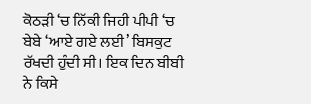ਕੋਠੜੀ ‘ਚ ਨਿੱਕੀ ਜਿਹੀ ਪੀਪੀ ‘ਚ ਬੇਬੇ ‘ਆਏ ਗਏ ਲਈ’ ਬਿਸਕੁਟ ਰੱਖਦੀ ਹੁੰਦੀ ਸੀ। ਇਕ ਦਿਨ ਬੀਬੀ ਨੇ ਕਿਸੇ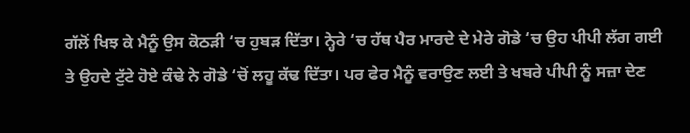ਗੱਲੋਂ ਖਿਝ ਕੇ ਮੈਨੂੰ ਉਸ ਕੋਠੜੀ ‘ਚ ਹੁਬੜ ਦਿੱਤਾ। ਨ੍ਹੇਰੇ ‘ਚ ਹੱਥ ਪੈਰ ਮਾਰਦੇ ਦੇ ਮੇਰੇ ਗੋਡੇ ‘ਚ ਉਹ ਪੀਪੀ ਲੱਗ ਗਈ ਤੇ ਉਹਦੇ ਟੁੱਟੇ ਹੋਏ ਕੰਢੇ ਨੇ ਗੋਡੇ ‘ਚੋਂ ਲਹੂ ਕੱਢ ਦਿੱਤਾ। ਪਰ ਫੇਰ ਮੈਨੂੰ ਵਰਾਉਣ ਲਈ ਤੇ ਖਬਰੇ ਪੀਪੀ ਨੂੰ ਸਜ਼ਾ ਦੇਣ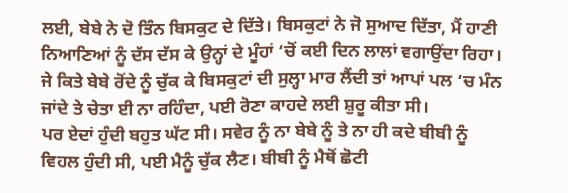ਲਈ, ਬੇਬੇ ਨੇ ਦੋ ਤਿੰਨ ਬਿਸਕੁਟ ਦੇ ਦਿੱਤੇ। ਬਿਸਕੁਟਾਂ ਨੇ ਜੋ ਸੁਆਦ ਦਿੱਤਾ, ਮੈਂ ਹਾਣੀ ਨਿਆਣਿਆਂ ਨੂੰ ਦੱਸ ਦੱਸ ਕੇ ਉਨ੍ਹਾਂ ਦੇ ਮੂੰਹਾਂ ‘ਚੋਂ ਕਈ ਦਿਨ ਲਾਲਾਂ ਵਗਾਉਂਦਾ ਰਿਹਾ।
ਜੇ ਕਿਤੇ ਬੇਬੇ ਰੋਂਦੇ ਨੂੰ ਚੁੱਕ ਕੇ ਬਿਸਕੁਟਾਂ ਦੀ ਸੁਲ੍ਹਾ ਮਾਰ ਲੈਂਦੀ ਤਾਂ ਆਪਾਂ ਪਲ ‘ਚ ਮੰਨ ਜਾਂਦੇ ਤੇ ਚੇਤਾ ਈ ਨਾ ਰਹਿੰਦਾ, ਪਈ ਰੋਣਾ ਕਾਹਦੇ ਲਈ ਸ਼ੁਰੂ ਕੀਤਾ ਸੀ।
ਪਰ ਏਦਾਂ ਹੁੰਦੀ ਬਹੁਤ ਘੱਟ ਸੀ। ਸਵੇਰ ਨੂੰ ਨਾ ਬੇਬੇ ਨੂੰ ਤੇ ਨਾ ਹੀ ਕਦੇ ਬੀਬੀ ਨੂੰ ਵਿਹਲ ਹੁੰਦੀ ਸੀ, ਪਈ ਮੈਨੂੰ ਚੁੱਕ ਲੈਣ। ਬੀਬੀ ਨੂੰ ਮੈਥੋਂ ਛੋਟੀ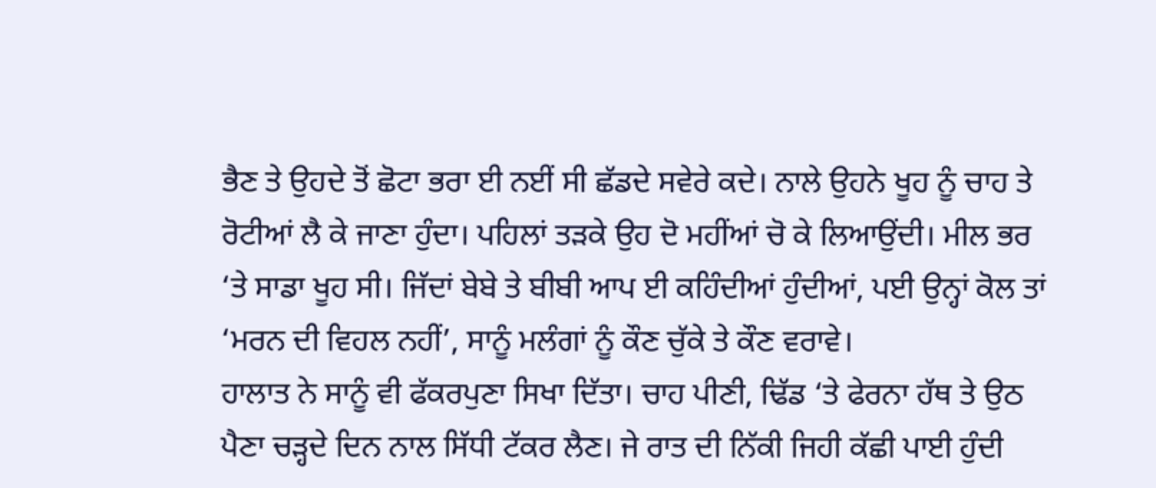ਭੈਣ ਤੇ ਉਹਦੇ ਤੋਂ ਛੋਟਾ ਭਰਾ ਈ ਨਈਂ ਸੀ ਛੱਡਦੇ ਸਵੇਰੇ ਕਦੇ। ਨਾਲੇ ਉਹਨੇ ਖੂਹ ਨੂੰ ਚਾਹ ਤੇ ਰੋਟੀਆਂ ਲੈ ਕੇ ਜਾਣਾ ਹੁੰਦਾ। ਪਹਿਲਾਂ ਤੜਕੇ ਉਹ ਦੋ ਮਹੀਂਆਂ ਚੋ ਕੇ ਲਿਆਉਂਦੀ। ਮੀਲ ਭਰ ‘ਤੇ ਸਾਡਾ ਖੂਹ ਸੀ। ਜਿੱਦਾਂ ਬੇਬੇ ਤੇ ਬੀਬੀ ਆਪ ਈ ਕਹਿੰਦੀਆਂ ਹੁੰਦੀਆਂ, ਪਈ ਉਨ੍ਹਾਂ ਕੋਲ ਤਾਂ ‘ਮਰਨ ਦੀ ਵਿਹਲ ਨਹੀਂ’, ਸਾਨੂੰ ਮਲੰਗਾਂ ਨੂੰ ਕੌਣ ਚੁੱਕੇ ਤੇ ਕੌਣ ਵਰਾਵੇ।
ਹਾਲਾਤ ਨੇ ਸਾਨੂੰ ਵੀ ਫੱਕਰਪੁਣਾ ਸਿਖਾ ਦਿੱਤਾ। ਚਾਹ ਪੀਣੀ, ਢਿੱਡ ‘ਤੇ ਫੇਰਨਾ ਹੱਥ ਤੇ ਉਠ ਪੈਣਾ ਚੜ੍ਹਦੇ ਦਿਨ ਨਾਲ ਸਿੱਧੀ ਟੱਕਰ ਲੈਣ। ਜੇ ਰਾਤ ਦੀ ਨਿੱਕੀ ਜਿਹੀ ਕੱਛੀ ਪਾਈ ਹੁੰਦੀ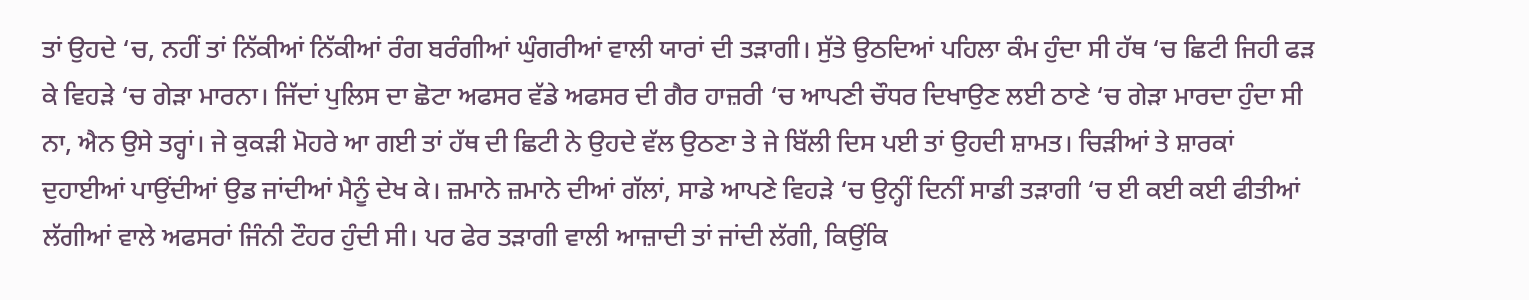ਤਾਂ ਉਹਦੇ ‘ਚ, ਨਹੀਂ ਤਾਂ ਨਿੱਕੀਆਂ ਨਿੱਕੀਆਂ ਰੰਗ ਬਰੰਗੀਆਂ ਘੁੰਗਰੀਆਂ ਵਾਲੀ ਯਾਰਾਂ ਦੀ ਤੜਾਗੀ। ਸੁੱਤੇ ਉਠਦਿਆਂ ਪਹਿਲਾ ਕੰਮ ਹੁੰਦਾ ਸੀ ਹੱਥ ‘ਚ ਛਿਟੀ ਜਿਹੀ ਫੜ ਕੇ ਵਿਹੜੇ ‘ਚ ਗੇੜਾ ਮਾਰਨਾ। ਜਿੱਦਾਂ ਪੁਲਿਸ ਦਾ ਛੋਟਾ ਅਫਸਰ ਵੱਡੇ ਅਫਸਰ ਦੀ ਗੈਰ ਹਾਜ਼ਰੀ ‘ਚ ਆਪਣੀ ਚੌਧਰ ਦਿਖਾਉਣ ਲਈ ਠਾਣੇ ‘ਚ ਗੇੜਾ ਮਾਰਦਾ ਹੁੰਦਾ ਸੀ ਨਾ, ਐਨ ਉਸੇ ਤਰ੍ਹਾਂ। ਜੇ ਕੁਕੜੀ ਮੋਹਰੇ ਆ ਗਈ ਤਾਂ ਹੱਥ ਦੀ ਛਿਟੀ ਨੇ ਉਹਦੇ ਵੱਲ ਉਠਣਾ ਤੇ ਜੇ ਬਿੱਲੀ ਦਿਸ ਪਈ ਤਾਂ ਉਹਦੀ ਸ਼ਾਮਤ। ਚਿੜੀਆਂ ਤੇ ਸ਼ਾਰਕਾਂ ਦੁਹਾਈਆਂ ਪਾਉਂਦੀਆਂ ਉਡ ਜਾਂਦੀਆਂ ਮੈਨੂੰ ਦੇਖ ਕੇ। ਜ਼ਮਾਨੇ ਜ਼ਮਾਨੇ ਦੀਆਂ ਗੱਲਾਂ, ਸਾਡੇ ਆਪਣੇ ਵਿਹੜੇ ‘ਚ ਉਨ੍ਹੀਂ ਦਿਨੀਂ ਸਾਡੀ ਤੜਾਗੀ ‘ਚ ਈ ਕਈ ਕਈ ਫੀਤੀਆਂ ਲੱਗੀਆਂ ਵਾਲੇ ਅਫਸਰਾਂ ਜਿੰਨੀ ਟੌਹਰ ਹੁੰਦੀ ਸੀ। ਪਰ ਫੇਰ ਤੜਾਗੀ ਵਾਲੀ ਆਜ਼ਾਦੀ ਤਾਂ ਜਾਂਦੀ ਲੱਗੀ, ਕਿਉਂਕਿ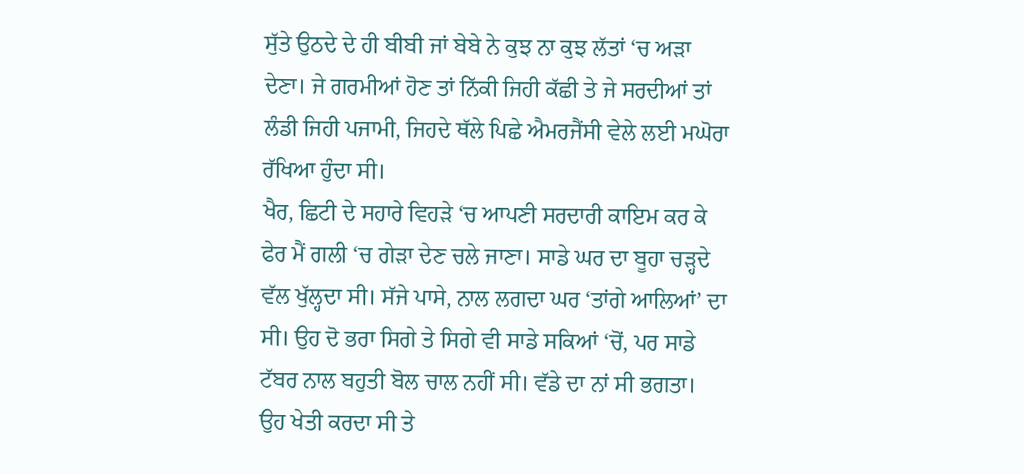ਸੁੱਤੇ ਉਠਦੇ ਦੇ ਹੀ ਬੀਬੀ ਜਾਂ ਬੇਬੇ ਨੇ ਕੁਝ ਨਾ ਕੁਝ ਲੱਤਾਂ ‘ਚ ਅੜਾ ਦੇਣਾ। ਜੇ ਗਰਮੀਆਂ ਹੋਣ ਤਾਂ ਨਿੱਕੀ ਜਿਹੀ ਕੱਛੀ ਤੇ ਜੇ ਸਰਦੀਆਂ ਤਾਂ ਲੰਡੀ ਜਿਹੀ ਪਜਾਮੀ, ਜਿਹਦੇ ਥੱਲੇ ਪਿਛੇ ਐਮਰਜੈਂਸੀ ਵੇਲੇ ਲਈ ਮਘੋਰਾ ਰੱਖਿਆ ਹੁੰਦਾ ਸੀ।
ਖੈਰ, ਛਿਟੀ ਦੇ ਸਹਾਰੇ ਵਿਹੜੇ ‘ਚ ਆਪਣੀ ਸਰਦਾਰੀ ਕਾਇਮ ਕਰ ਕੇ ਫੇਰ ਮੈਂ ਗਲੀ ‘ਚ ਗੇੜਾ ਦੇਣ ਚਲੇ ਜਾਣਾ। ਸਾਡੇ ਘਰ ਦਾ ਬੂਹਾ ਚੜ੍ਹਦੇ ਵੱਲ ਖੁੱਲ੍ਹਦਾ ਸੀ। ਸੱਜੇ ਪਾਸੇ, ਨਾਲ ਲਗਦਾ ਘਰ ‘ਤਾਂਗੇ ਆਲਿਆਂ’ ਦਾ ਸੀ। ਉਹ ਦੋ ਭਰਾ ਸਿਗੇ ਤੇ ਸਿਗੇ ਵੀ ਸਾਡੇ ਸਕਿਆਂ ‘ਚੋਂ, ਪਰ ਸਾਡੇ ਟੱਬਰ ਨਾਲ ਬਹੁਤੀ ਬੋਲ ਚਾਲ ਨਹੀਂ ਸੀ। ਵੱਡੇ ਦਾ ਨਾਂ ਸੀ ਭਗਤਾ। ਉਹ ਖੇਤੀ ਕਰਦਾ ਸੀ ਤੇ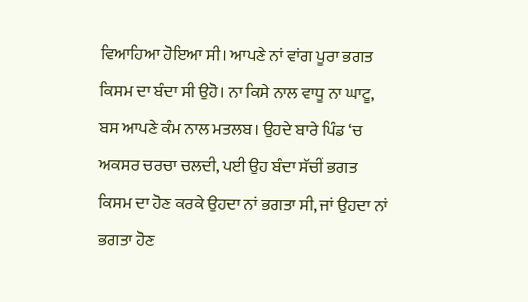ਵਿਆਹਿਆ ਹੋਇਆ ਸੀ। ਆਪਣੇ ਨਾਂ ਵਾਂਗ ਪੂਰਾ ਭਗਤ ਕਿਸਮ ਦਾ ਬੰਦਾ ਸੀ ਉਹੋ। ਨਾ ਕਿਸੇ ਨਾਲ ਵਾਧੂ ਨਾ ਘਾਟੂ, ਬਸ ਆਪਣੇ ਕੰਮ ਨਾਲ ਮਤਲਬ। ਉਹਦੇ ਬਾਰੇ ਪਿੰਡ ‘ਚ ਅਕਸਰ ਚਰਚਾ ਚਲਦੀ, ਪਈ ਉਹ ਬੰਦਾ ਸੱਚੀਂ ਭਗਤ ਕਿਸਮ ਦਾ ਹੋਣ ਕਰਕੇ ਉਹਦਾ ਨਾਂ ਭਗਤਾ ਸੀ, ਜਾਂ ਉਹਦਾ ਨਾਂ ਭਗਤਾ ਹੋਣ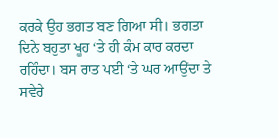ਕਰਕੇ ਉਹ ਭਗਤ ਬਣ ਗਿਆ ਸੀ। ਭਗਤਾ ਦਿਨੇ ਬਹੁਤਾ ਖੂਹ ‘ਤੇ ਹੀ ਕੰਮ ਕਾਰ ਕਰਦਾ ਰਹਿੰਦਾ। ਬਸ ਰਾਤ ਪਈ ‘ਤੇ ਘਰ ਆਉਂਦਾ ਤੇ ਸਵੇਰੇ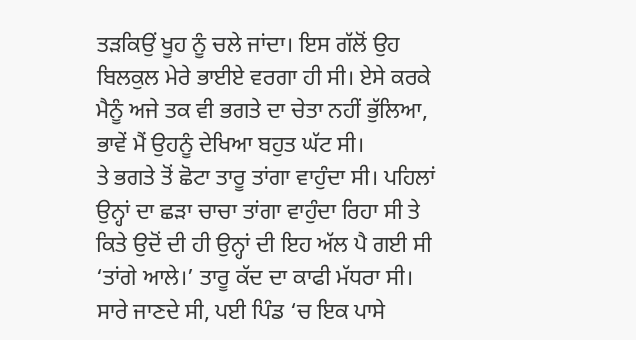ਤੜਕਿਉਂ ਖੂਹ ਨੂੰ ਚਲੇ ਜਾਂਦਾ। ਇਸ ਗੱਲੋਂ ਉਹ ਬਿਲਕੁਲ ਮੇਰੇ ਭਾਈਏ ਵਰਗਾ ਹੀ ਸੀ। ਏਸੇ ਕਰਕੇ ਮੈਨੂੰ ਅਜੇ ਤਕ ਵੀ ਭਗਤੇ ਦਾ ਚੇਤਾ ਨਹੀਂ ਭੁੱਲਿਆ, ਭਾਵੇਂ ਮੈਂ ਉਹਨੂੰ ਦੇਖਿਆ ਬਹੁਤ ਘੱਟ ਸੀ।
ਤੇ ਭਗਤੇ ਤੋਂ ਛੋਟਾ ਤਾਰੂ ਤਾਂਗਾ ਵਾਹੁੰਦਾ ਸੀ। ਪਹਿਲਾਂ ਉਨ੍ਹਾਂ ਦਾ ਛੜਾ ਚਾਚਾ ਤਾਂਗਾ ਵਾਹੁੰਦਾ ਰਿਹਾ ਸੀ ਤੇ ਕਿਤੇ ਉਦੋਂ ਦੀ ਹੀ ਉਨ੍ਹਾਂ ਦੀ ਇਹ ਅੱਲ ਪੈ ਗਈ ਸੀ ‘ਤਾਂਗੇ ਆਲੇ।’ ਤਾਰੂ ਕੱਦ ਦਾ ਕਾਫੀ ਮੱਧਰਾ ਸੀ। ਸਾਰੇ ਜਾਣਦੇ ਸੀ, ਪਈ ਪਿੰਡ ‘ਚ ਇਕ ਪਾਸੇ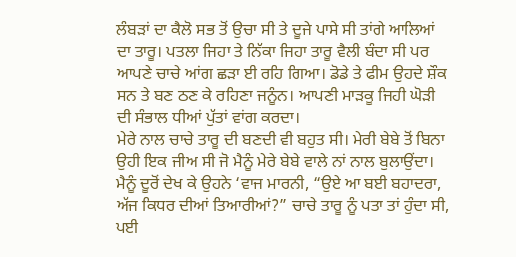ਲੰਬੜਾਂ ਦਾ ਕੈਲੋ ਸਭ ਤੋਂ ਉਚਾ ਸੀ ਤੇ ਦੂਜੇ ਪਾਸੇ ਸੀ ਤਾਂਗੇ ਆਲਿਆਂ ਦਾ ਤਾਰੂ। ਪਤਲਾ ਜਿਹਾ ਤੇ ਨਿੱਕਾ ਜਿਹਾ ਤਾਰੂ ਵੈਲੀ ਬੰਦਾ ਸੀ ਪਰ ਆਪਣੇ ਚਾਚੇ ਆਂਗ ਛੜਾ ਈ ਰਹਿ ਗਿਆ। ਡੋਡੇ ਤੇ ਫੀਮ ਉਹਦੇ ਸ਼ੌਕ ਸਨ ਤੇ ਬਣ ਠਣ ਕੇ ਰਹਿਣਾ ਜਨੂੰਨ। ਆਪਣੀ ਮਾੜਕੂ ਜਿਹੀ ਘੋੜੀ ਦੀ ਸੰਭਾਲ ਧੀਆਂ ਪੁੱਤਾਂ ਵਾਂਗ ਕਰਦਾ।
ਮੇਰੇ ਨਾਲ ਚਾਚੇ ਤਾਰੂ ਦੀ ਬਣਦੀ ਵੀ ਬਹੁਤ ਸੀ। ਮੇਰੀ ਬੇਬੇ ਤੋਂ ਬਿਨਾ ਉਹੀ ਇਕ ਜੀਅ ਸੀ ਜੋ ਮੈਨੂੰ ਮੇਰੇ ਬੇਬੇ ਵਾਲੇ ਨਾਂ ਨਾਲ ਬੁਲਾਉਂਦਾ। ਮੈਨੂੰ ਦੂਰੋਂ ਦੇਖ ਕੇ ਉਹਨੇ ‘ਵਾਜ ਮਾਰਨੀ, “ਉਏ ਆ ਬਈ ਬਹਾਦਰਾ, ਅੱਜ ਕਿਧਰ ਦੀਆਂ ਤਿਆਰੀਆਂ?” ਚਾਚੇ ਤਾਰੂ ਨੂੰ ਪਤਾ ਤਾਂ ਹੁੰਦਾ ਸੀ, ਪਈ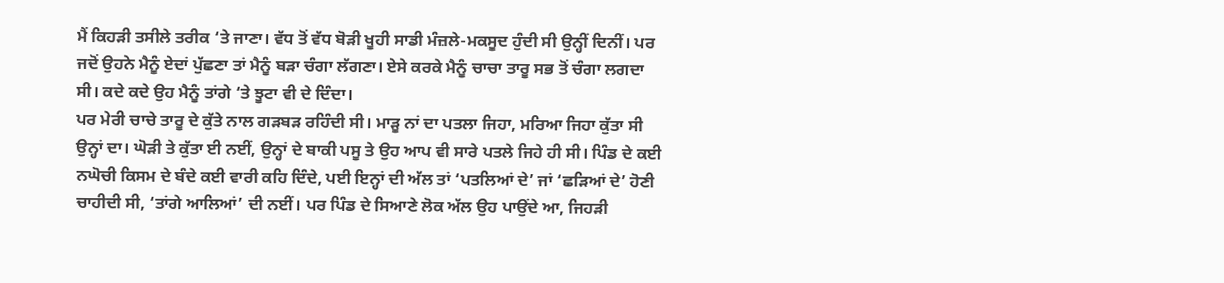ਮੈਂ ਕਿਹੜੀ ਤਸੀਲੇ ਤਰੀਕ ‘ਤੇ ਜਾਣਾ। ਵੱਧ ਤੋਂ ਵੱਧ ਬੋੜੀ ਖੂਹੀ ਸਾਡੀ ਮੰਜ਼ਲੇ-ਮਕਸੂਦ ਹੁੰਦੀ ਸੀ ਉਨ੍ਹੀਂ ਦਿਨੀਂ। ਪਰ ਜਦੋਂ ਉਹਨੇ ਮੈਨੂੰ ਏਦਾਂ ਪੁੱਛਣਾ ਤਾਂ ਮੈਨੂੰ ਬੜਾ ਚੰਗਾ ਲੱਗਣਾ। ਏਸੇ ਕਰਕੇ ਮੈਨੂੰ ਚਾਚਾ ਤਾਰੂ ਸਭ ਤੋਂ ਚੰਗਾ ਲਗਦਾ ਸੀ। ਕਦੇ ਕਦੇ ਉਹ ਮੈਨੂੰ ਤਾਂਗੇ ‘ਤੇ ਝੂਟਾ ਵੀ ਦੇ ਦਿੰਦਾ।
ਪਰ ਮੇਰੀ ਚਾਚੇ ਤਾਰੂ ਦੇ ਕੁੱਤੇ ਨਾਲ ਗੜਬੜ ਰਹਿੰਦੀ ਸੀ। ਮਾੜੂ ਨਾਂ ਦਾ ਪਤਲਾ ਜਿਹਾ, ਮਰਿਆ ਜਿਹਾ ਕੁੱਤਾ ਸੀ ਉਨ੍ਹਾਂ ਦਾ। ਘੋੜੀ ਤੇ ਕੁੱਤਾ ਈ ਨਈਂ, ਉਨ੍ਹਾਂ ਦੇ ਬਾਕੀ ਪਸੂ ਤੇ ਉਹ ਆਪ ਵੀ ਸਾਰੇ ਪਤਲੇ ਜਿਹੇ ਹੀ ਸੀ। ਪਿੰਡ ਦੇ ਕਈ ਨਘੋਚੀ ਕਿਸਮ ਦੇ ਬੰਦੇ ਕਈ ਵਾਰੀ ਕਹਿ ਦਿੰਦੇ, ਪਈ ਇਨ੍ਹਾਂ ਦੀ ਅੱਲ ਤਾਂ ‘ਪਤਲਿਆਂ ਦੇ’ ਜਾਂ ‘ਛੜਿਆਂ ਦੇ’ ਹੋਣੀ ਚਾਹੀਦੀ ਸੀ, ‘ਤਾਂਗੇ ਆਲਿਆਂ’ ਦੀ ਨਈਂ। ਪਰ ਪਿੰਡ ਦੇ ਸਿਆਣੇ ਲੋਕ ਅੱਲ ਉਹ ਪਾਉਂਦੇ ਆ, ਜਿਹੜੀ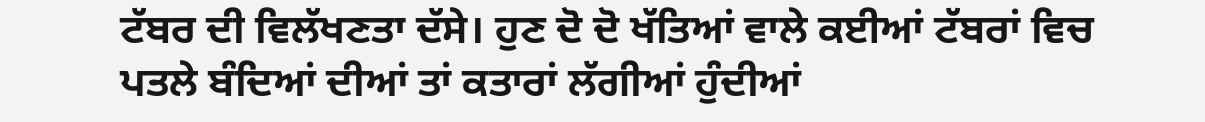ਟੱਬਰ ਦੀ ਵਿਲੱਖਣਤਾ ਦੱਸੇ। ਹੁਣ ਦੋ ਦੋ ਖੱਤਿਆਂ ਵਾਲੇ ਕਈਆਂ ਟੱਬਰਾਂ ਵਿਚ ਪਤਲੇ ਬੰਦਿਆਂ ਦੀਆਂ ਤਾਂ ਕਤਾਰਾਂ ਲੱਗੀਆਂ ਹੁੰਦੀਆਂ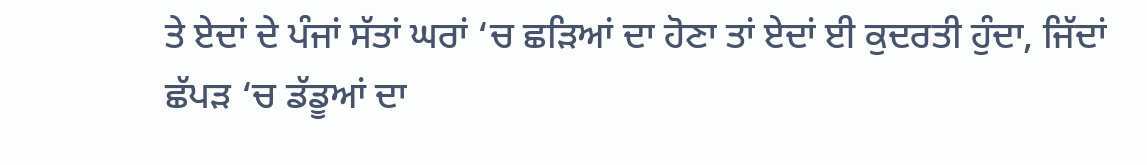ਤੇ ਏਦਾਂ ਦੇ ਪੰਜਾਂ ਸੱਤਾਂ ਘਰਾਂ ‘ਚ ਛੜਿਆਂ ਦਾ ਹੋਣਾ ਤਾਂ ਏਦਾਂ ਈ ਕੁਦਰਤੀ ਹੁੰਦਾ, ਜਿੱਦਾਂ ਛੱਪੜ ‘ਚ ਡੱਡੂਆਂ ਦਾ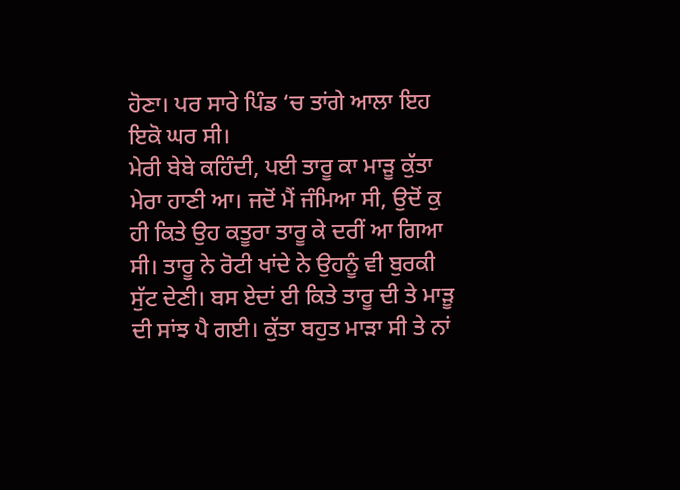ਹੋਣਾ। ਪਰ ਸਾਰੇ ਪਿੰਡ ‘ਚ ਤਾਂਗੇ ਆਲਾ ਇਹ ਇਕੋ ਘਰ ਸੀ।
ਮੇਰੀ ਬੇਬੇ ਕਹਿੰਦੀ, ਪਈ ਤਾਰੂ ਕਾ ਮਾੜੂ ਕੁੱਤਾ ਮੇਰਾ ਹਾਣੀ ਆ। ਜਦੋਂ ਮੈਂ ਜੰਮਿਆ ਸੀ, ਉਦੋਂ ਕੁ ਹੀ ਕਿਤੇ ਉਹ ਕਤੂਰਾ ਤਾਰੂ ਕੇ ਦਰੀਂ ਆ ਗਿਆ ਸੀ। ਤਾਰੂ ਨੇ ਰੋਟੀ ਖਾਂਦੇ ਨੇ ਉਹਨੂੰ ਵੀ ਬੁਰਕੀ ਸੁੱਟ ਦੇਣੀ। ਬਸ ਏਦਾਂ ਈ ਕਿਤੇ ਤਾਰੂ ਦੀ ਤੇ ਮਾੜੂ ਦੀ ਸਾਂਝ ਪੈ ਗਈ। ਕੁੱਤਾ ਬਹੁਤ ਮਾੜਾ ਸੀ ਤੇ ਨਾਂ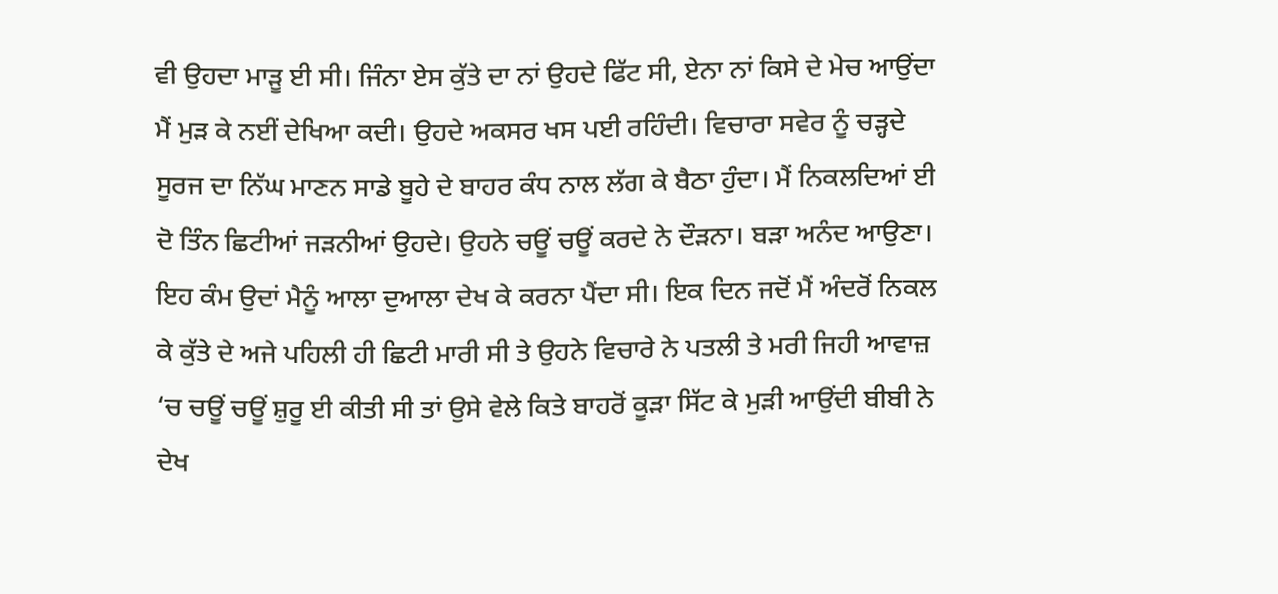ਵੀ ਉਹਦਾ ਮਾੜੂ ਈ ਸੀ। ਜਿੰਨਾ ਏਸ ਕੁੱਤੇ ਦਾ ਨਾਂ ਉਹਦੇ ਫਿੱਟ ਸੀ, ਏਨਾ ਨਾਂ ਕਿਸੇ ਦੇ ਮੇਚ ਆਉਂਦਾ ਮੈਂ ਮੁੜ ਕੇ ਨਈਂ ਦੇਖਿਆ ਕਦੀ। ਉਹਦੇ ਅਕਸਰ ਖਸ ਪਈ ਰਹਿੰਦੀ। ਵਿਚਾਰਾ ਸਵੇਰ ਨੂੰ ਚੜ੍ਹਦੇ ਸੂਰਜ ਦਾ ਨਿੱਘ ਮਾਣਨ ਸਾਡੇ ਬੂਹੇ ਦੇ ਬਾਹਰ ਕੰਧ ਨਾਲ ਲੱਗ ਕੇ ਬੈਠਾ ਹੁੰਦਾ। ਮੈਂ ਨਿਕਲਦਿਆਂ ਈ ਦੋ ਤਿੰਨ ਛਿਟੀਆਂ ਜੜਨੀਆਂ ਉਹਦੇ। ਉਹਨੇ ਚਊਂ ਚਊਂ ਕਰਦੇ ਨੇ ਦੌੜਨਾ। ਬੜਾ ਅਨੰਦ ਆਉਣਾ।
ਇਹ ਕੰਮ ਉਦਾਂ ਮੈਨੂੰ ਆਲਾ ਦੁਆਲਾ ਦੇਖ ਕੇ ਕਰਨਾ ਪੈਂਦਾ ਸੀ। ਇਕ ਦਿਨ ਜਦੋਂ ਮੈਂ ਅੰਦਰੋਂ ਨਿਕਲ ਕੇ ਕੁੱਤੇ ਦੇ ਅਜੇ ਪਹਿਲੀ ਹੀ ਛਿਟੀ ਮਾਰੀ ਸੀ ਤੇ ਉਹਨੇ ਵਿਚਾਰੇ ਨੇ ਪਤਲੀ ਤੇ ਮਰੀ ਜਿਹੀ ਆਵਾਜ਼ ‘ਚ ਚਊਂ ਚਊਂ ਸ਼ੁਰੂ ਈ ਕੀਤੀ ਸੀ ਤਾਂ ਉਸੇ ਵੇਲੇ ਕਿਤੇ ਬਾਹਰੋਂ ਕੂੜਾ ਸਿੱਟ ਕੇ ਮੁੜੀ ਆਉਂਦੀ ਬੀਬੀ ਨੇ ਦੇਖ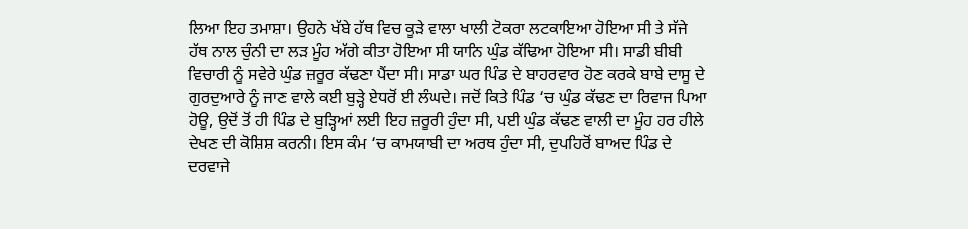ਲਿਆ ਇਹ ਤਮਾਸ਼ਾ। ਉਹਨੇ ਖੱਬੇ ਹੱਥ ਵਿਚ ਕੂੜੇ ਵਾਲਾ ਖਾਲੀ ਟੋਕਰਾ ਲਟਕਾਇਆ ਹੋਇਆ ਸੀ ਤੇ ਸੱਜੇ ਹੱਥ ਨਾਲ ਚੁੰਨੀ ਦਾ ਲੜ ਮੂੰਹ ਅੱਗੇ ਕੀਤਾ ਹੋਇਆ ਸੀ ਯਾਨਿ ਘੁੰਡ ਕੱਢਿਆ ਹੋਇਆ ਸੀ। ਸਾਡੀ ਬੀਬੀ ਵਿਚਾਰੀ ਨੂੰ ਸਵੇਰੇ ਘੁੰਡ ਜ਼ਰੂਰ ਕੱਢਣਾ ਪੈਂਦਾ ਸੀ। ਸਾਡਾ ਘਰ ਪਿੰਡ ਦੇ ਬਾਹਰਵਾਰ ਹੋਣ ਕਰਕੇ ਬਾਬੇ ਦਾਸੂ ਦੇ ਗੁਰਦੁਆਰੇ ਨੂੰ ਜਾਣ ਵਾਲੇ ਕਈ ਬੁੜ੍ਹੇ ਏਧਰੋਂ ਈ ਲੰਘਦੇ। ਜਦੋਂ ਕਿਤੇ ਪਿੰਡ ‘ਚ ਘੁੰਡ ਕੱਢਣ ਦਾ ਰਿਵਾਜ ਪਿਆ ਹੋਊ, ਉਦੋਂ ਤੋਂ ਹੀ ਪਿੰਡ ਦੇ ਬੁੜ੍ਹਿਆਂ ਲਈ ਇਹ ਜ਼ਰੂਰੀ ਹੁੰਦਾ ਸੀ, ਪਈ ਘੁੰਡ ਕੱਢਣ ਵਾਲੀ ਦਾ ਮੂੰਹ ਹਰ ਹੀਲੇ ਦੇਖਣ ਦੀ ਕੋਸ਼ਿਸ਼ ਕਰਨੀ। ਇਸ ਕੰਮ ‘ਚ ਕਾਮਯਾਬੀ ਦਾ ਅਰਥ ਹੁੰਦਾ ਸੀ, ਦੁਪਹਿਰੋਂ ਬਾਅਦ ਪਿੰਡ ਦੇ ਦਰਵਾਜੇ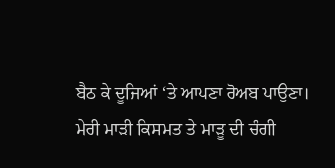ਬੈਠ ਕੇ ਦੂਜਿਆਂ ‘ਤੇ ਆਪਣਾ ਰੋਅਬ ਪਾਉਣਾ।
ਮੇਰੀ ਮਾੜੀ ਕਿਸਮਤ ਤੇ ਮਾੜੂ ਦੀ ਚੰਗੀ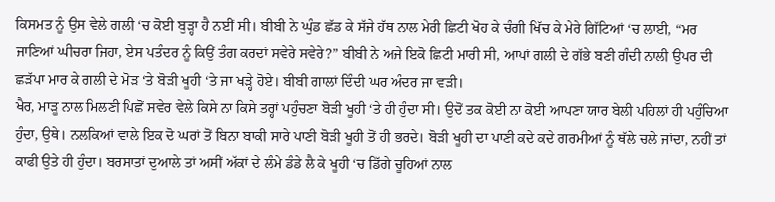ਕਿਸਮਤ ਨੂੰ ਉਸ ਵੇਲੇ ਗਲੀ ‘ਚ ਕੋਈ ਬੁੜ੍ਹਾ ਹੈ ਨਈਂ ਸੀ। ਬੀਬੀ ਨੇ ਘੁੰਡ ਛੱਡ ਕੇ ਸੱਜੇ ਹੱਥ ਨਾਲ ਮੇਰੀ ਛਿਟੀ ਖੋਹ ਕੇ ਚੰਗੀ ਖਿੱਚ ਕੇ ਮੇਰੇ ਗਿੱਟਿਆਂ ‘ਚ ਲਾਈ, “ਮਰ ਜਾਣਿਆਂ ਘੀਚਰਾ ਜਿਹਾ, ਏਸ ਪਤੰਦਰ ਨੂੰ ਕਿਉਂ ਤੰਗ ਕਰਦਾਂ ਸਵੇਰੇ ਸਵੇਰੇ?” ਬੀਬੀ ਨੇ ਅਜੇ ਇਕੋ ਛਿਟੀ ਮਾਰੀ ਸੀ, ਆਪਾਂ ਗਲੀ ਦੇ ਗੱਭੇ ਬਣੀ ਗੰਦੀ ਨਾਲੀ ਉਪਰ ਦੀ ਛੜੱਪਾ ਮਾਰ ਕੇ ਗਲੀ ਦੇ ਮੋੜ ‘ਤੇ ਬੋੜੀ ਖੂਹੀ ‘ਤੇ ਜਾ ਖੜ੍ਹੇ ਹੋਏ। ਬੀਬੀ ਗਾਲਾਂ ਦਿੰਦੀ ਘਰ ਅੰਦਰ ਜਾ ਵੜੀ।
ਖੈਰ, ਮਾੜੂ ਨਾਲ ਮਿਲਣੀ ਪਿਛੋਂ ਸਵੇਰ ਵੇਲੇ ਕਿਸੇ ਨਾ ਕਿਸੇ ਤਰ੍ਹਾਂ ਪਹੁੰਚਣਾ ਬੋੜੀ ਖੂਹੀ ‘ਤੇ ਹੀ ਹੁੰਦਾ ਸੀ। ਉਦੋਂ ਤਕ ਕੋਈ ਨਾ ਕੋਈ ਆਪਣਾ ਯਾਰ ਬੇਲੀ ਪਹਿਲਾਂ ਹੀ ਪਹੁੰਚਿਆ ਹੁੰਦਾ, ਉਥੇ। ਨਲਕਿਆਂ ਵਾਲੇ ਇਕ ਦੋ ਘਰਾਂ ਤੋਂ ਬਿਨਾ ਬਾਕੀ ਸਾਰੇ ਪਾਣੀ ਬੋੜੀ ਖੂਹੀ ਤੋਂ ਹੀ ਭਰਦੇ। ਬੋੜੀ ਖੂਹੀ ਦਾ ਪਾਣੀ ਕਦੇ ਕਦੇ ਗਰਮੀਆਂ ਨੂੰ ਥੱਲੇ ਚਲੇ ਜਾਂਦਾ, ਨਹੀਂ ਤਾਂ ਕਾਫੀ ਉਤੇ ਹੀ ਹੁੰਦਾ। ਬਰਸਾਤਾਂ ਦੁਆਲੇ ਤਾਂ ਅਸੀਂ ਅੱਕਾਂ ਦੇ ਲੰਮੇ ਡੰਡੇ ਲੈ ਕੇ ਖੂਹੀ ‘ਚ ਡਿੱਗੇ ਚੂਹਿਆਂ ਨਾਲ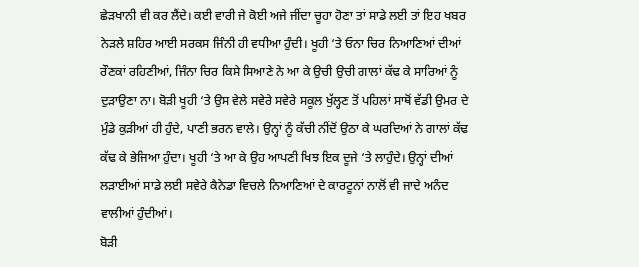ਛੇੜਖਾਨੀ ਵੀ ਕਰ ਲੈਂਦੇ। ਕਈ ਵਾਰੀ ਜੇ ਕੋਈ ਅਜੇ ਜੀਂਦਾ ਚੂਹਾ ਹੋਣਾ ਤਾਂ ਸਾਡੇ ਲਈ ਤਾਂ ਇਹ ਖਬਰ ਨੇੜਲੇ ਸ਼ਹਿਰ ਆਈ ਸਰਕਸ ਜਿੰਨੀ ਹੀ ਵਧੀਆ ਹੁੰਦੀ। ਖੂਹੀ ‘ਤੇ ਓਨਾ ਚਿਰ ਨਿਆਣਿਆਂ ਦੀਆਂ ਰੌਣਕਾਂ ਰਹਿਣੀਆਂ, ਜਿੰਨਾ ਚਿਰ ਕਿਸੇ ਸਿਆਣੇ ਨੇ ਆ ਕੇ ਉਚੀ ਉਚੀ ਗਾਲਾਂ ਕੱਢ ਕੇ ਸਾਰਿਆਂ ਨੂੰ ਦੁੜਾਉਣਾ ਨਾ। ਬੋੜੀ ਖੂਹੀ ‘ਤੇ ਉਸ ਵੇਲੇ ਸਵੇਰੇ ਸਵੇਰੇ ਸਕੂਲ ਖੁੱਲ੍ਹਣ ਤੋਂ ਪਹਿਲਾਂ ਸਾਥੋਂ ਵੱਡੀ ਉਮਰ ਦੇ ਮੁੰਡੇ ਕੁੜੀਆਂ ਹੀ ਹੁੰਦੇ, ਪਾਣੀ ਭਰਨ ਵਾਲੇ। ਉਨ੍ਹਾਂ ਨੂੰ ਕੱਚੀ ਨੀਂਦੋਂ ਉਠਾ ਕੇ ਘਰਦਿਆਂ ਨੇ ਗਾਲਾਂ ਕੱਢ ਕੱਢ ਕੇ ਭੇਜਿਆ ਹੁੰਦਾ। ਖੂਹੀ ‘ਤੇ ਆ ਕੇ ਉਹ ਆਪਣੀ ਖਿਝ ਇਕ ਦੂਜੇ ‘ਤੇ ਲਾਹੁੰਦੇ। ਉਨ੍ਹਾਂ ਦੀਆਂ ਲੜਾਈਆਂ ਸਾਡੇ ਲਈ ਸਵੇਰੇ ਕੈਨੇਡਾ ਵਿਚਲੇ ਨਿਆਣਿਆਂ ਦੇ ਕਾਰਟੂਨਾਂ ਨਾਲੋਂ ਵੀ ਜਾਦੇ ਅਨੰਦ ਵਾਲੀਆਂ ਹੁੰਦੀਆਂ।
ਬੋੜੀ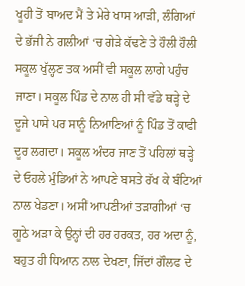ਖੂਹੀ ਤੋਂ ਬਾਅਦ ਮੈਂ ਤੇ ਮੇਰੇ ਖਾਸ ਆੜੀ, ਲੰਗਿਆਂ ਦੇ ਭੱਜੀ ਨੇ ਗਲੀਆਂ ‘ਚ ਗੇੜੇ ਕੱਢਣੇ ਤੇ ਹੌਲੀ ਹੌਲੀ ਸਕੂਲ ਖੁੱਲ੍ਹਣ ਤਕ ਅਸੀਂ ਵੀ ਸਕੂਲ ਲਾਗੇ ਪਹੁੰਚ ਜਾਣਾ। ਸਕੂਲ ਪਿੰਡ ਦੇ ਨਾਲ ਹੀ ਸੀ ਵੱਡੇ ਥੜ੍ਹੇ ਦੇ ਦੂਜੇ ਪਾਸੇ ਪਰ ਸਾਨੂੰ ਨਿਆਣਿਆਂ ਨੂੰ ਪਿੰਡ ਤੋਂ ਕਾਫੀ ਦੂਰ ਲਗਦਾ। ਸਕੂਲ ਅੰਦਰ ਜਾਣ ਤੋਂ ਪਹਿਲਾਂ ਥੜ੍ਹੇ ਦੇ ਓਹਲੇ ਮੁੰਡਿਆਂ ਨੇ ਆਪਣੇ ਬਸਤੇ ਰੱਖ ਕੇ ਬੰਟਿਆਂ ਨਾਲ ਖੇਡਣਾ। ਅਸੀਂ ਆਪਣੀਆਂ ਤੜਾਗੀਆਂ ‘ਚ ਗੂਠੇ ਅੜਾ ਕੇ ਉਨ੍ਹਾਂ ਦੀ ਹਰ ਹਰਕਤ, ਹਰ ਅਦਾ ਨੂੰ, ਬਹੁਤ ਹੀ ਧਿਆਨ ਨਾਲ ਦੇਖਣਾ, ਜਿੱਦਾਂ ਗੌਲਫ ਦੇ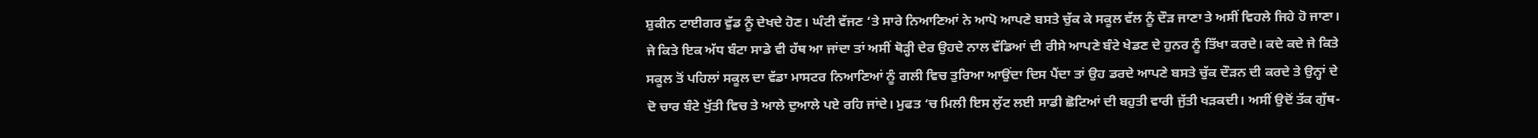ਸ਼ੁਕੀਨ ਟਾਈਗਰ ਵੁੱਡ ਨੂੰ ਦੇਖਦੇ ਹੋਣ। ਘੰਟੀ ਵੱਜਣ ‘ਤੇ ਸਾਰੇ ਨਿਆਣਿਆਂ ਨੇ ਆਪੋ ਆਪਣੇ ਬਸਤੇ ਚੁੱਕ ਕੇ ਸਕੂਲ ਵੱਲ ਨੂੰ ਦੌੜ ਜਾਣਾ ਤੇ ਅਸੀਂ ਵਿਹਲੇ ਜਿਹੇ ਹੋ ਜਾਣਾ। ਜੇ ਕਿਤੇ ਇਕ ਅੱਧ ਬੰਟਾ ਸਾਡੇ ਵੀ ਹੱਥ ਆ ਜਾਂਦਾ ਤਾਂ ਅਸੀਂ ਥੋੜ੍ਹੀ ਦੇਰ ਉਹਦੇ ਨਾਲ ਵੱਡਿਆਂ ਦੀ ਰੀਸੇ ਆਪਣੇ ਬੰਟੇ ਖੇਡਣ ਦੇ ਹੁਨਰ ਨੂੰ ਤਿੱਖਾ ਕਰਦੇ। ਕਦੇ ਕਦੇ ਜੇ ਕਿਤੇ ਸਕੂਲ ਤੋਂ ਪਹਿਲਾਂ ਸਕੂਲ ਦਾ ਵੱਡਾ ਮਾਸਟਰ ਨਿਆਣਿਆਂ ਨੂੰ ਗਲੀ ਵਿਚ ਤੁਰਿਆ ਆਉਂਦਾ ਦਿਸ ਪੈਂਦਾ ਤਾਂ ਉਹ ਡਰਦੇ ਆਪਣੇ ਬਸਤੇ ਚੁੱਕ ਦੌੜਨ ਦੀ ਕਰਦੇ ਤੇ ਉਨ੍ਹਾਂ ਦੇ ਦੋ ਚਾਰ ਬੰਟੇ ਖੁੱਤੀ ਵਿਚ ਤੇ ਆਲੇ ਦੁਆਲੇ ਪਏ ਰਹਿ ਜਾਂਦੇ। ਮੁਫਤ ‘ਚ ਮਿਲੀ ਇਸ ਲੁੱਟ ਲਈ ਸਾਡੀ ਛੋਟਿਆਂ ਦੀ ਬਹੁਤੀ ਵਾਰੀ ਜੁੱਤੀ ਖੜਕਦੀ। ਅਸੀਂ ਉਦੋਂ ਤੱਕ ਗੁੱਥ-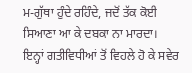ਮ-ਗੁੱਥਾ ਹੁੰਦੇ ਰਹਿੰਦੇ, ਜਦੋਂ ਤੱਕ ਕੋਈ ਸਿਆਣਾ ਆ ਕੇ ਦਬਕਾ ਨਾ ਮਾਰਦਾ।
ਇਨ੍ਹਾਂ ਗਤੀਵਿਧੀਆਂ ਤੋਂ ਵਿਹਲੇ ਹੋ ਕੇ ਸਵੇਰ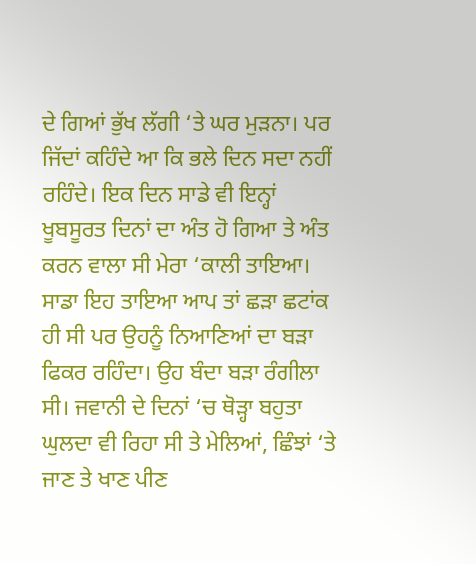ਦੇ ਗਿਆਂ ਭੁੱਖ ਲੱਗੀ ‘ਤੇ ਘਰ ਮੁੜਨਾ। ਪਰ ਜਿੱਦਾਂ ਕਹਿੰਦੇ ਆ ਕਿ ਭਲੇ ਦਿਨ ਸਦਾ ਨਹੀਂ ਰਹਿੰਦੇ। ਇਕ ਦਿਨ ਸਾਡੇ ਵੀ ਇਨ੍ਹਾਂ ਖੂਬਸੂਰਤ ਦਿਨਾਂ ਦਾ ਅੰਤ ਹੋ ਗਿਆ ਤੇ ਅੰਤ ਕਰਨ ਵਾਲਾ ਸੀ ਮੇਰਾ ‘ਕਾਲੀ ਤਾਇਆ।
ਸਾਡਾ ਇਹ ਤਾਇਆ ਆਪ ਤਾਂ ਛੜਾ ਛਟਾਂਕ ਹੀ ਸੀ ਪਰ ਉਹਨੂੰ ਨਿਆਣਿਆਂ ਦਾ ਬੜਾ ਫਿਕਰ ਰਹਿੰਦਾ। ਉਹ ਬੰਦਾ ਬੜਾ ਰੰਗੀਲਾ ਸੀ। ਜਵਾਨੀ ਦੇ ਦਿਨਾਂ ‘ਚ ਥੋੜ੍ਹਾ ਬਹੁਤਾ ਘੁਲਦਾ ਵੀ ਰਿਹਾ ਸੀ ਤੇ ਮੇਲਿਆਂ, ਛਿੰਝਾਂ ‘ਤੇ ਜਾਣ ਤੇ ਖਾਣ ਪੀਣ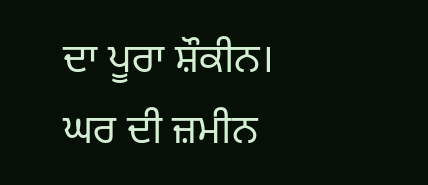ਦਾ ਪੂਰਾ ਸ਼ੌਕੀਨ। ਘਰ ਦੀ ਜ਼ਮੀਨ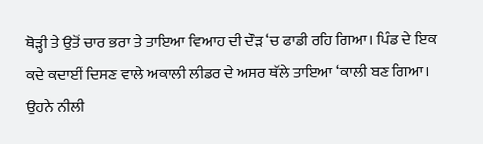ਥੋੜ੍ਹੀ ਤੇ ਉਤੋਂ ਚਾਰ ਭਰਾ ਤੇ ਤਾਇਆ ਵਿਆਹ ਦੀ ਦੌੜ ‘ਚ ਫਾਡੀ ਰਹਿ ਗਿਆ। ਪਿੰਡ ਦੇ ਇਕ ਕਦੇ ਕਦਾਈਂ ਦਿਸਣ ਵਾਲੇ ਅਕਾਲੀ ਲੀਡਰ ਦੇ ਅਸਰ ਥੱਲੇ ਤਾਇਆ ‘ਕਾਲੀ ਬਣ ਗਿਆ। ਉਹਨੇ ਨੀਲੀ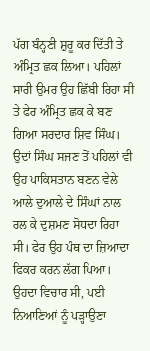ਪੱਗ ਬੰਨ੍ਹਣੀ ਸ਼ੁਰੂ ਕਰ ਦਿੱਤੀ ਤੇ ਅੰਮ੍ਰਿਤ ਛਕ ਲਿਆ। ਪਹਿਲਾਂ ਸਾਰੀ ਉਮਰ ਉਹ ਛਿੱਬੀ ਰਿਹਾ ਸੀ ਤੇ ਫੇਰ ਅੰਮ੍ਰਿਤ ਛਕ ਕੇ ਬਣ ਗਿਆ ਸਰਦਾਰ ਸ਼ਿਵ ਸਿੰਘ। ਉਦਾਂ ਸਿੰਘ ਸਜਣ ਤੋਂ ਪਹਿਲਾਂ ਵੀ ਉਹ ਪਾਕਿਸਤਾਨ ਬਣਨ ਵੇਲੇ ਆਲੇ ਦੁਆਲੇ ਦੇ ਸਿੰਘਾਂ ਨਾਲ ਰਲ ਕੇ ਦੁਸ਼ਮਣ ਸੋਧਦਾ ਰਿਹਾ ਸੀ। ਫੇਰ ਉਹ ਪੰਥ ਦਾ ਜ਼ਿਆਦਾ ਫਿਕਰ ਕਰਨ ਲੱਗ ਪਿਆ। ਉਹਦਾ ਵਿਚਾਰ ਸੀ, ਪਈ ਨਿਆਣਿਆਂ ਨੂੰ ਪੜ੍ਹਾਉਣਾ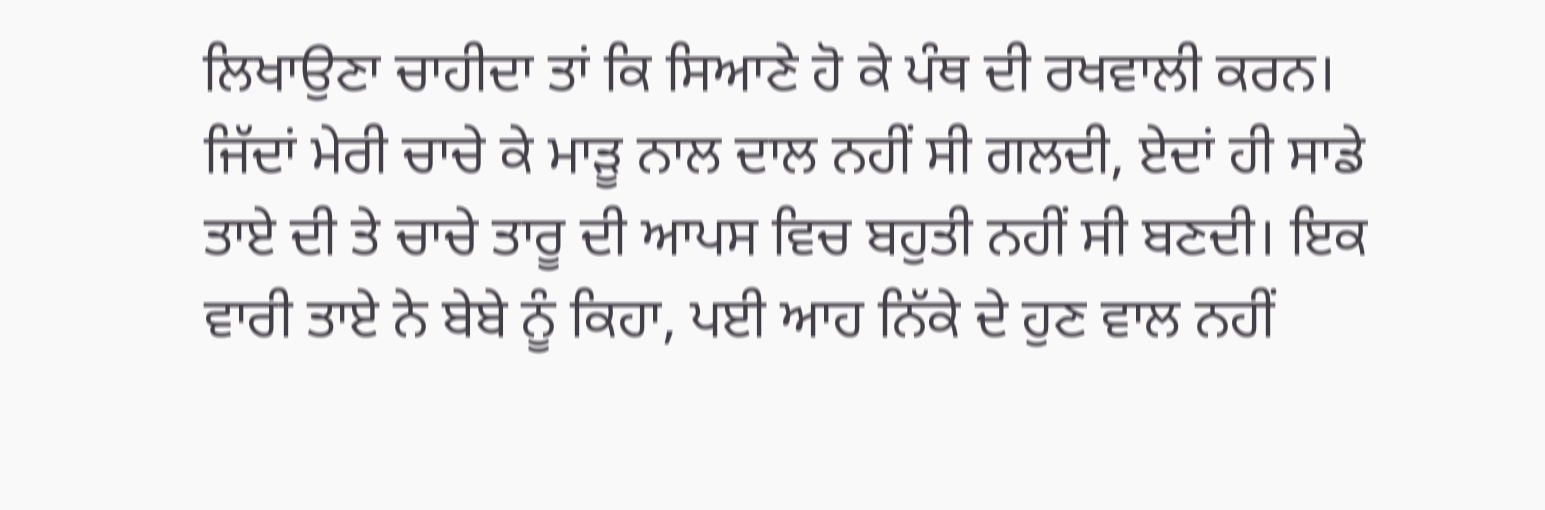ਲਿਖਾਉਣਾ ਚਾਹੀਦਾ ਤਾਂ ਕਿ ਸਿਆਣੇ ਹੋ ਕੇ ਪੰਥ ਦੀ ਰਖਵਾਲੀ ਕਰਨ।
ਜਿੱਦਾਂ ਮੇਰੀ ਚਾਚੇ ਕੇ ਮਾੜੂ ਨਾਲ ਦਾਲ ਨਹੀਂ ਸੀ ਗਲਦੀ, ਏਦਾਂ ਹੀ ਸਾਡੇ ਤਾਏ ਦੀ ਤੇ ਚਾਚੇ ਤਾਰੂ ਦੀ ਆਪਸ ਵਿਚ ਬਹੁਤੀ ਨਹੀਂ ਸੀ ਬਣਦੀ। ਇਕ ਵਾਰੀ ਤਾਏ ਨੇ ਬੇਬੇ ਨੂੰ ਕਿਹਾ, ਪਈ ਆਹ ਨਿੱਕੇ ਦੇ ਹੁਣ ਵਾਲ ਨਹੀਂ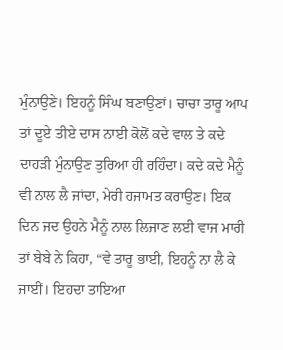ਮੁੰਨਾਉਣੇ। ਇਹਨੂੰ ਸਿੰਘ ਬਣਾਉਣਾਂ। ਚਾਚਾ ਤਾਰੂ ਆਪ ਤਾਂ ਦੂਏ ਤੀਏ ਦਾਸ ਨਾਈ ਕੋਲੋਂ ਕਦੇ ਵਾਲ ਤੇ ਕਦੇ ਦਾਹੜੀ ਮੁੰਨਾਉਣ ਤੁਰਿਆ ਹੀ ਰਹਿੰਦਾ। ਕਦੇ ਕਦੇ ਮੈਨੂੰ ਵੀ ਨਾਲ ਲੈ ਜਾਂਦਾ, ਮੇਰੀ ਹਜਾਮਤ ਕਰਾਉਣ। ਇਕ ਦਿਨ ਜਦ ਉਹਨੇ ਮੈਨੂੰ ਨਾਲ ਲਿਜਾਣ ਲਈ ਵਾਜ ਮਾਰੀ ਤਾਂ ਬੇਬੇ ਨੇ ਕਿਹਾ, “ਵੇ ਤਾਰੂ ਭਾਈ, ਇਹਨੂੰ ਨਾ ਲੈ ਕੇ ਜਾਈਂ। ਇਹਦਾ ਤਾਇਆ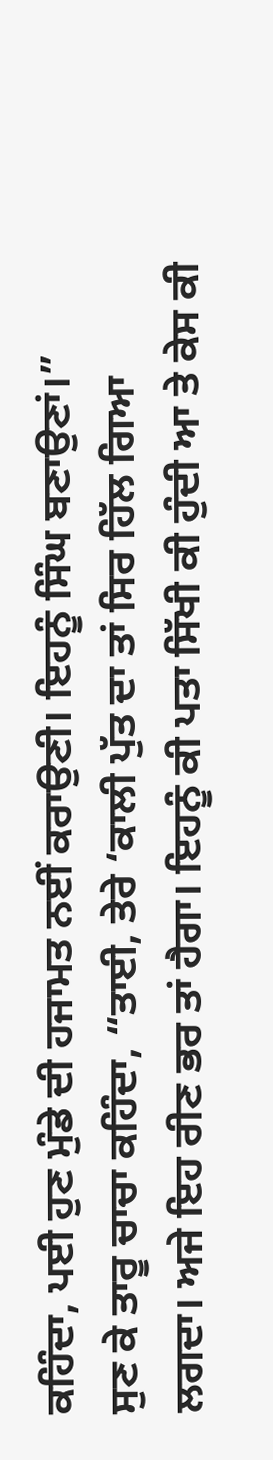ਕਹਿੰਦਾ, ਪਈ ਹੁਣ ਮੁੰਡੇ ਦੀ ਹਜਾਮਤ ਨਈਂ ਕਰਾਉਣੀ। ਇਹਨੂੰ ਸਿੰਘ ਬਣਾਉਣਾਂ।”
ਸੁਣ ਕੇ ਤਾਰੂ ਚਾਚਾ ਕਹਿੰਦਾ, “ਤਾਈ, ਤੇਰੇ ‘ਕਾਲੀ ਪੁੱਤ ਦਾ ਤਾਂ ਸਿਰ ਹਿੱਲ ਗਿਆ ਲਗਦਾ। ਅਜੇ ਇਹ ਰੀਣ ਭਰ ਤਾਂ ਹੈਗਾ। ਇਹਨੂੰ ਕੀ ਪਤਾ ਸਿੱਖੀ ਕੀ ਹੁੰਦੀ ਆ ਤੇ ਕੇਸ ਕੀ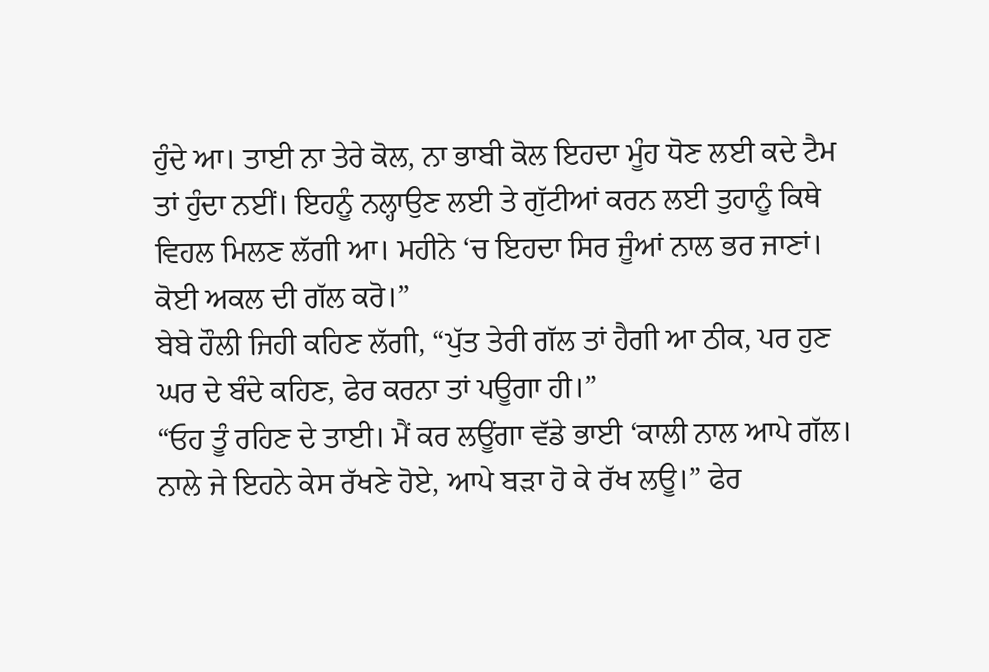ਹੁੰਦੇ ਆ। ਤਾਈ ਨਾ ਤੇਰੇ ਕੋਲ, ਨਾ ਭਾਬੀ ਕੋਲ ਇਹਦਾ ਮੂੰਹ ਧੋਣ ਲਈ ਕਦੇ ਟੈਮ ਤਾਂ ਹੁੰਦਾ ਨਈਂ। ਇਹਨੂੰ ਨਲ੍ਹਾਉਣ ਲਈ ਤੇ ਗੁੱਟੀਆਂ ਕਰਨ ਲਈ ਤੁਹਾਨੂੰ ਕਿਥੇ ਵਿਹਲ ਮਿਲਣ ਲੱਗੀ ਆ। ਮਹੀਨੇ ‘ਚ ਇਹਦਾ ਸਿਰ ਜੂੰਆਂ ਨਾਲ ਭਰ ਜਾਣਾਂ। ਕੋਈ ਅਕਲ ਦੀ ਗੱਲ ਕਰੋ।”
ਬੇਬੇ ਹੌਲੀ ਜਿਹੀ ਕਹਿਣ ਲੱਗੀ, “ਪੁੱਤ ਤੇਰੀ ਗੱਲ ਤਾਂ ਹੈਗੀ ਆ ਠੀਕ, ਪਰ ਹੁਣ ਘਰ ਦੇ ਬੰਦੇ ਕਹਿਣ, ਫੇਰ ਕਰਨਾ ਤਾਂ ਪਊਗਾ ਹੀ।”
“ਓਹ ਤੂੰ ਰਹਿਣ ਦੇ ਤਾਈ। ਮੈਂ ਕਰ ਲਊਂਗਾ ਵੱਡੇ ਭਾਈ ‘ਕਾਲੀ ਨਾਲ ਆਪੇ ਗੱਲ। ਨਾਲੇ ਜੇ ਇਹਨੇ ਕੇਸ ਰੱਖਣੇ ਹੋਏ, ਆਪੇ ਬੜਾ ਹੋ ਕੇ ਰੱਖ ਲਊ।” ਫੇਰ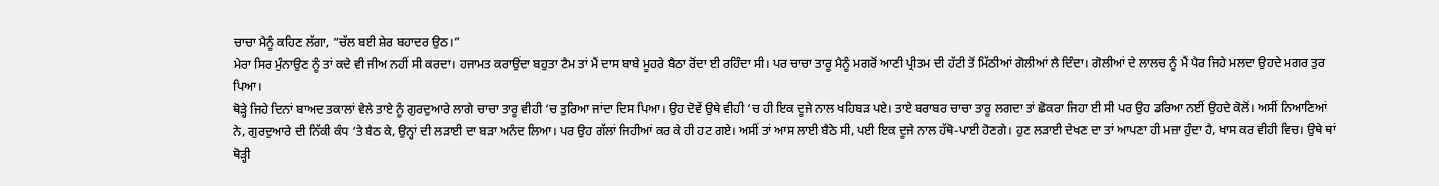ਚਾਚਾ ਮੈਨੂੰ ਕਹਿਣ ਲੱਗਾ, “ਚੱਲ ਬਈ ਸ਼ੇਰ ਬਹਾਦਰ ਉਠ।”
ਮੇਰਾ ਸਿਰ ਮੁੰਨਾਉਣ ਨੂੰ ਤਾਂ ਕਦੇ ਵੀ ਜੀਅ ਨਹੀਂ ਸੀ ਕਰਦਾ। ਹਜਾਮਤ ਕਰਾਉਂਦਾ ਬਹੁਤਾ ਟੈਮ ਤਾਂ ਮੈਂ ਦਾਸ ਬਾਬੇ ਮੂਹਰੇ ਬੈਠਾ ਰੋਂਦਾ ਈ ਰਹਿੰਦਾ ਸੀ। ਪਰ ਚਾਚਾ ਤਾਰੂ ਮੈਨੂੰ ਮਗਰੋਂ ਆਣੀ ਪ੍ਰੀਤਮ ਦੀ ਹੱਟੀ ਤੋਂ ਮਿੱਠੀਆਂ ਗੋਲੀਆਂ ਲੈ ਦਿੰਦਾ। ਗੋਲੀਆਂ ਦੇ ਲਾਲਚ ਨੂੰ ਮੈਂ ਪੈਰ ਜਿਹੇ ਮਲਦਾ ਉਹਦੇ ਮਗਰ ਤੁਰ ਪਿਆ।
ਥੋੜ੍ਹੇ ਜਿਹੇ ਦਿਨਾਂ ਬਾਅਦ ਤਕਾਲਾਂ ਵੇਲੇ ਤਾਏ ਨੂੰ ਗੁਰਦੁਆਰੇ ਲਾਗੇ ਚਾਚਾ ਤਾਰੂ ਵੀਹੀ ‘ਚ ਤੁਰਿਆ ਜਾਂਦਾ ਦਿਸ ਪਿਆ। ਉਹ ਦੋਵੇਂ ਉਥੇ ਵੀਹੀ ‘ਚ ਹੀ ਇਕ ਦੂਜੇ ਨਾਲ ਖਹਿਬੜ ਪਏ। ਤਾਏ ਬਰਾਬਰ ਚਾਚਾ ਤਾਰੂ ਲਗਦਾ ਤਾਂ ਛੋਕਰਾ ਜਿਹਾ ਈ ਸੀ ਪਰ ਉਹ ਡਰਿਆ ਨਈਂ ਉਹਦੇ ਕੋਲੋਂ। ਅਸੀਂ ਨਿਆਣਿਆਂ ਨੇ, ਗੁਰਦੁਆਰੇ ਦੀ ਨਿੱਕੀ ਕੰਧ ‘ਤੇ ਬੈਠ ਕੇ, ਉਨ੍ਹਾਂ ਦੀ ਲੜਾਈ ਦਾ ਬੜਾ ਅਨੰਦ ਲਿਆ। ਪਰ ਉਹ ਗੱਲਾਂ ਜਿਹੀਆਂ ਕਰ ਕੇ ਹੀ ਹਟ ਗਏ। ਅਸੀਂ ਤਾਂ ਆਸ ਲਾਈ ਬੈਠੇ ਸੀ, ਪਈ ਇਕ ਦੂਜੇ ਨਾਲ ਹੱਥੋ-ਪਾਈ ਹੋਣਗੇ। ਹੁਣ ਲੜਾਈ ਦੇਖਣ ਦਾ ਤਾਂ ਆਪਣਾ ਹੀ ਮਜ਼ਾ ਹੁੰਦਾ ਹੈ, ਖਾਸ ਕਰ ਵੀਹੀ ਵਿਚ। ਉਥੇ ਥਾਂ ਥੋੜ੍ਹੀ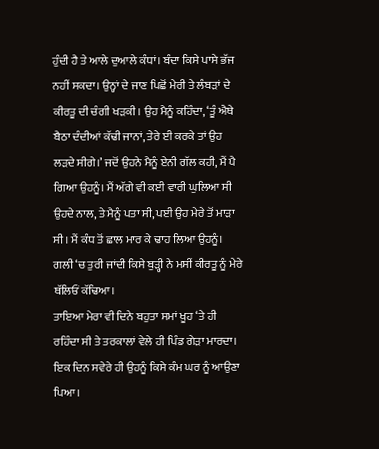ਹੁੰਦੀ ਹੈ ਤੇ ਆਲੇ ਦੁਆਲੇ ਕੰਧਾਂ। ਬੰਦਾ ਕਿਸੇ ਪਾਸੇ ਭੱਜ ਨਹੀਂ ਸਕਦਾ। ਉਨ੍ਹਾਂ ਦੇ ਜਾਣ ਪਿਛੋਂ ਮੇਰੀ ਤੇ ਲੰਬੜਾਂ ਦੇ ਕੀਰਤੂ ਦੀ ਚੰਗੀ ਖੜਕੀ। ਉਹ ਮੈਨੂੰ ਕਹਿੰਦਾ, ‘ਤੂੰ ਐਥੇ ਬੈਠਾ ਦੰਦੀਆਂ ਕੱਢੀ ਜਾਨਾਂ, ਤੇਰੇ ਈ ਕਰਕੇ ਤਾਂ ਉਹ ਲੜਦੇ ਸੀਗੇ।’ ਜਦੋਂ ਉਹਨੇ ਮੈਨੂੰ ਏਨੀ ਗੱਲ ਕਹੀ, ਮੈਂ ਪੈ ਗਿਆ ਉਹਨੂੰ। ਮੈਂ ਅੱਗੇ ਵੀ ਕਈ ਵਾਰੀ ਘੁਲਿਆ ਸੀ ਉਹਦੇ ਨਾਲ, ਤੇ ਮੈਨੂੰ ਪਤਾ ਸੀ, ਪਈ ਉਹ ਮੇਰੇ ਤੋਂ ਮਾੜਾ ਸੀ। ਮੈਂ ਕੰਧ ਤੋਂ ਛਾਲ ਮਾਰ ਕੇ ਢਾਹ ਲਿਆ ਉਹਨੂੰ। ਗਲੀ ‘ਚ ਤੁਰੀ ਜਾਂਦੀ ਕਿਸੇ ਬੁੜ੍ਹੀ ਨੇ ਮਸੀਂ ਕੀਰਤੂ ਨੂੰ ਮੇਰੇ ਥੱਲਿਓਂ ਕੱਢਿਆ।
ਤਾਇਆ ਮੇਰਾ ਵੀ ਦਿਨੇ ਬਹੁਤਾ ਸਮਾਂ ਖੂਹ ‘ਤੇ ਹੀ ਰਹਿੰਦਾ ਸੀ ਤੇ ਤਰਕਾਲਾਂ ਵੇਲੇ ਹੀ ਪਿੰਡ ਗੇੜਾ ਮਾਰਦਾ। ਇਕ ਦਿਨ ਸਵੇਰੇ ਹੀ ਉਹਨੂੰ ਕਿਸੇ ਕੰਮ ਘਰ ਨੂੰ ਆਉਣਾ ਪਿਆ।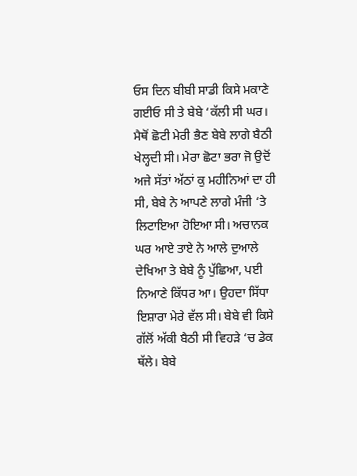ਓਸ ਦਿਨ ਬੀਬੀ ਸਾਡੀ ਕਿਸੇ ਮਕਾਣੇ ਗਈਓ ਸੀ ਤੇ ਬੇਬੇ ‘ਕੱਲੀ ਸੀ ਘਰ। ਮੈਥੋਂ ਛੋਟੀ ਮੇਰੀ ਭੈਣ ਬੇਬੇ ਲਾਗੇ ਬੈਠੀ ਖੇਲ੍ਹਦੀ ਸੀ। ਮੇਰਾ ਛੋਟਾ ਭਰਾ ਜੋ ਉਦੋਂ ਅਜੇ ਸੱਤਾਂ ਅੱਠਾਂ ਕੁ ਮਹੀਨਿਆਂ ਦਾ ਹੀ ਸੀ, ਬੇਬੇ ਨੇ ਆਪਣੇ ਲਾਗੇ ਮੰਜੀ ‘ਤੇ ਲਿਟਾਇਆ ਹੋਇਆ ਸੀ। ਅਚਾਨਕ ਘਰ ਆਏ ਤਾਏ ਨੇ ਆਲੇ ਦੁਆਲੇ ਦੇਖਿਆ ਤੇ ਬੇਬੇ ਨੂੰ ਪੁੱਛਿਆ, ਪਈ ਨਿਆਣੇ ਕਿੱਧਰ ਆ। ਉਹਦਾ ਸਿੱਧਾ ਇਸ਼ਾਰਾ ਮੇਰੇ ਵੱਲ ਸੀ। ਬੇਬੇ ਵੀ ਕਿਸੇ ਗੱਲੋਂ ਅੱਕੀ ਬੈਠੀ ਸੀ ਵਿਹੜੇ ‘ਚ ਡੇਕ ਥੱਲੇ। ਬੇਬੇ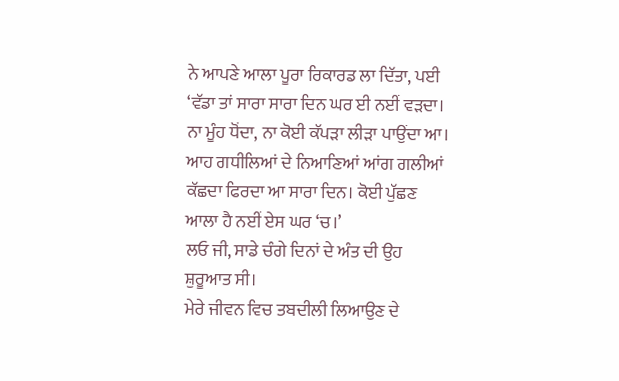ਨੇ ਆਪਣੇ ਆਲਾ ਪੂਰਾ ਰਿਕਾਰਡ ਲਾ ਦਿੱਤਾ, ਪਈ ‘ਵੱਡਾ ਤਾਂ ਸਾਰਾ ਸਾਰਾ ਦਿਨ ਘਰ ਈ ਨਈਂ ਵੜਦਾ। ਨਾ ਮੂੰਹ ਧੋਂਦਾ, ਨਾ ਕੋਈ ਕੱਪੜਾ ਲੀੜਾ ਪਾਉਂਦਾ ਆ। ਆਹ ਗਧੀਲਿਆਂ ਦੇ ਨਿਆਣਿਆਂ ਆਂਗ ਗਲੀਆਂ ਕੱਛਦਾ ਫਿਰਦਾ ਆ ਸਾਰਾ ਦਿਨ। ਕੋਈ ਪੁੱਛਣ ਆਲਾ ਹੈ ਨਈਂ ਏਸ ਘਰ ‘ਚ।’
ਲਓ ਜੀ, ਸਾਡੇ ਚੰਗੇ ਦਿਨਾਂ ਦੇ ਅੰਤ ਦੀ ਉਹ ਸ਼ੁਰੂਆਤ ਸੀ।
ਮੇਰੇ ਜੀਵਨ ਵਿਚ ਤਬਦੀਲੀ ਲਿਆਉਣ ਦੇ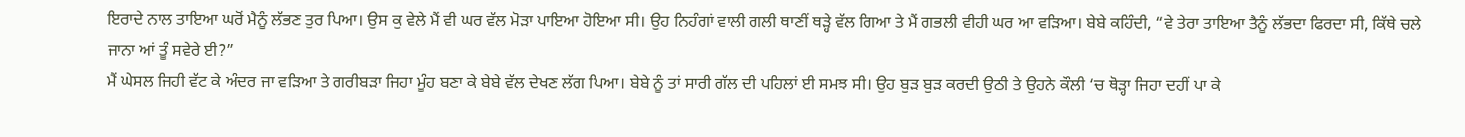ਇਰਾਦੇ ਨਾਲ ਤਾਇਆ ਘਰੋਂ ਮੈਨੂੰ ਲੱਭਣ ਤੁਰ ਪਿਆ। ਉਸ ਕੁ ਵੇਲੇ ਮੈਂ ਵੀ ਘਰ ਵੱਲ ਮੋੜਾ ਪਾਇਆ ਹੋਇਆ ਸੀ। ਉਹ ਨਿਹੰਗਾਂ ਵਾਲੀ ਗਲੀ ਥਾਣੀਂ ਥੜ੍ਹੇ ਵੱਲ ਗਿਆ ਤੇ ਮੈਂ ਗਭਲੀ ਵੀਹੀ ਘਰ ਆ ਵੜਿਆ। ਬੇਬੇ ਕਹਿੰਦੀ, “ਵੇ ਤੇਰਾ ਤਾਇਆ ਤੈਨੂੰ ਲੱਭਦਾ ਫਿਰਦਾ ਸੀ, ਕਿੱਥੇ ਚਲੇ ਜਾਨਾ ਆਂ ਤੂੰ ਸਵੇਰੇ ਈ?”
ਮੈਂ ਘੇਸਲ ਜਿਹੀ ਵੱਟ ਕੇ ਅੰਦਰ ਜਾ ਵੜਿਆ ਤੇ ਗਰੀਬੜਾ ਜਿਹਾ ਮੂੰਹ ਬਣਾ ਕੇ ਬੇਬੇ ਵੱਲ ਦੇਖਣ ਲੱਗ ਪਿਆ। ਬੇਬੇ ਨੂੰ ਤਾਂ ਸਾਰੀ ਗੱਲ ਦੀ ਪਹਿਲਾਂ ਈ ਸਮਝ ਸੀ। ਉਹ ਬੁੜ ਬੁੜ ਕਰਦੀ ਉਠੀ ਤੇ ਉਹਨੇ ਕੌਲੀ ‘ਚ ਥੋੜ੍ਹਾ ਜਿਹਾ ਦਹੀਂ ਪਾ ਕੇ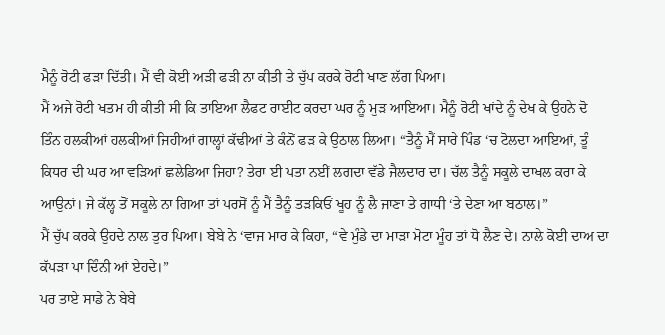ਮੈਨੂੰ ਰੋਟੀ ਫੜਾ ਦਿੱਤੀ। ਮੈਂ ਵੀ ਕੋਈ ਅੜੀ ਫੜੀ ਨਾ ਕੀਤੀ ਤੇ ਚੁੱਪ ਕਰਕੇ ਰੋਟੀ ਖਾਣ ਲੱਗ ਪਿਆ।
ਮੈਂ ਅਜੇ ਰੋਟੀ ਖਤਮ ਹੀ ਕੀਤੀ ਸੀ ਕਿ ਤਾਇਆ ਲੈਫਟ ਰਾਈਟ ਕਰਦਾ ਘਰ ਨੂੰ ਮੁੜ ਆਇਆ। ਮੈਨੂੰ ਰੋਟੀ ਖਾਂਦੇ ਨੂੰ ਦੇਖ ਕੇ ਉਹਨੇ ਦੋ ਤਿੰਨ ਹਲਕੀਆਂ ਹਲਕੀਆਂ ਜਿਹੀਆਂ ਗਾਲ੍ਹਾਂ ਕੱਢੀਆਂ ਤੇ ਕੰਨੋਂ ਫੜ ਕੇ ਉਠਾਲ ਲਿਆ। “ਤੈਨੂੰ ਮੈਂ ਸਾਰੇ ਪਿੰਡ ‘ਚ ਟੋਲਦਾ ਆਇਆਂ, ਤੂੰ ਕਿਧਰ ਦੀ ਘਰ ਆ ਵੜਿਆਂ ਛਲੇਡਿਆ ਜਿਹਾ? ਤੇਰਾ ਈ ਪਤਾ ਨਈਂ ਲਗਦਾ ਵੱਡੇ ਜੈਲਦਾਰ ਦਾ। ਚੱਲ ਤੈਨੂੰ ਸਕੂਲੇ ਦਾਖਲ ਕਰਾ ਕੇ ਆਉਨਾਂ। ਜੇ ਕੱਲ੍ਹ ਤੋਂ ਸਕੂਲੇ ਨਾ ਗਿਆ ਤਾਂ ਪਰਸੋਂ ਨੂੰ ਮੈਂ ਤੈਨੂੰ ਤੜਕਿਓਂ ਖੂਹ ਨੂੰ ਲੈ ਜਾਣਾ ਤੇ ਗਾਧੀ ‘ਤੇ ਦੇਣਾ ਆ ਬਠਾਲ।”
ਮੈਂ ਚੁੱਪ ਕਰਕੇ ਉਹਦੇ ਨਾਲ ਤੁਰ ਪਿਆ। ਬੇਬੇ ਨੇ ‘ਵਾਜ ਮਾਰ ਕੇ ਕਿਹਾ, “ਵੇ ਮੁੰਡੇ ਦਾ ਮਾੜਾ ਮੋਟਾ ਮੂੰਹ ਤਾਂ ਧੋ ਲੈਣ ਦੇ। ਨਾਲੇ ਕੋਈ ਦਾਅ ਦਾ ਕੱਪੜਾ ਪਾ ਦਿੰਨੀ ਆਂ ਏਹਦੇ।”
ਪਰ ਤਾਏ ਸਾਡੇ ਨੇ ਬੇਬੇ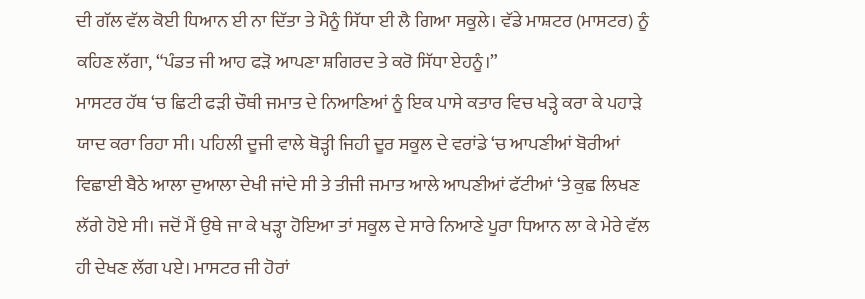ਦੀ ਗੱਲ ਵੱਲ ਕੋਈ ਧਿਆਨ ਈ ਨਾ ਦਿੱਤਾ ਤੇ ਮੈਨੂੰ ਸਿੱਧਾ ਈ ਲੈ ਗਿਆ ਸਕੂਲੇ। ਵੱਡੇ ਮਾਸ਼ਟਰ (ਮਾਸਟਰ) ਨੂੰ ਕਹਿਣ ਲੱਗਾ, “ਪੰਡਤ ਜੀ ਆਹ ਫੜੋ ਆਪਣਾ ਸ਼ਗਿਰਦ ਤੇ ਕਰੋ ਸਿੱਧਾ ਏਹਨੂੰ।”
ਮਾਸਟਰ ਹੱਥ ‘ਚ ਛਿਟੀ ਫੜੀ ਚੌਥੀ ਜਮਾਤ ਦੇ ਨਿਆਣਿਆਂ ਨੂੰ ਇਕ ਪਾਸੇ ਕਤਾਰ ਵਿਚ ਖੜ੍ਹੇ ਕਰਾ ਕੇ ਪਹਾੜੇ ਯਾਦ ਕਰਾ ਰਿਹਾ ਸੀ। ਪਹਿਲੀ ਦੂਜੀ ਵਾਲੇ ਥੋੜ੍ਹੀ ਜਿਹੀ ਦੂਰ ਸਕੂਲ ਦੇ ਵਰਾਂਡੇ ‘ਚ ਆਪਣੀਆਂ ਬੋਰੀਆਂ ਵਿਛਾਈ ਬੈਠੇ ਆਲਾ ਦੁਆਲਾ ਦੇਖੀ ਜਾਂਦੇ ਸੀ ਤੇ ਤੀਜੀ ਜਮਾਤ ਆਲੇ ਆਪਣੀਆਂ ਫੱਟੀਆਂ ‘ਤੇ ਕੁਛ ਲਿਖਣ ਲੱਗੇ ਹੋਏ ਸੀ। ਜਦੋਂ ਮੈਂ ਉਥੇ ਜਾ ਕੇ ਖੜ੍ਹਾ ਹੋਇਆ ਤਾਂ ਸਕੂਲ ਦੇ ਸਾਰੇ ਨਿਆਣੇ ਪੂਰਾ ਧਿਆਨ ਲਾ ਕੇ ਮੇਰੇ ਵੱਲ ਹੀ ਦੇਖਣ ਲੱਗ ਪਏ। ਮਾਸਟਰ ਜੀ ਹੋਰਾਂ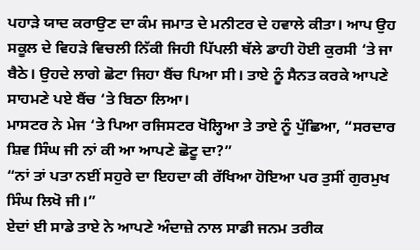ਪਹਾੜੇ ਯਾਦ ਕਰਾਉਣ ਦਾ ਕੰਮ ਜਮਾਤ ਦੇ ਮਨੀਟਰ ਦੇ ਹਵਾਲੇ ਕੀਤਾ। ਆਪ ਉਹ ਸਕੂਲ ਦੇ ਵਿਹੜੇ ਵਿਚਲੀ ਨਿੱਕੀ ਜਿਹੀ ਪਿੱਪਲੀ ਥੱਲੇ ਡਾਹੀ ਹੋਈ ਕੁਰਸੀ ‘ਤੇ ਜਾ ਬੈਠੇ। ਉਹਦੇ ਲਾਗੇ ਛੋਟਾ ਜਿਹਾ ਬੈਂਚ ਪਿਆ ਸੀ। ਤਾਏ ਨੂੰ ਸੈਨਤ ਕਰਕੇ ਆਪਣੇ ਸਾਹਮਣੇ ਪਏ ਬੈਂਚ ‘ਤੇ ਬਿਠਾ ਲਿਆ।
ਮਾਸਟਰ ਨੇ ਮੇਜ ‘ਤੇ ਪਿਆ ਰਜਿਸਟਰ ਖੋਲ੍ਹਿਆ ਤੇ ਤਾਏ ਨੂੰ ਪੁੱਛਿਆ, “ਸਰਦਾਰ ਸ਼ਿਵ ਸਿੰਘ ਜੀ ਨਾਂ ਕੀ ਆ ਆਪਣੇ ਛੋਟੂ ਦਾ?”
“ਨਾਂ ਤਾਂ ਪਤਾ ਨਈਂ ਸਹੁਰੇ ਦਾ ਇਹਦਾ ਕੀ ਰੱਖਿਆ ਹੋਇਆ ਪਰ ਤੁਸੀਂ ਗੁਰਮੁਖ ਸਿੰਘ ਲਿਖੋ ਜੀ।”
ਏਦਾਂ ਈ ਸਾਡੇ ਤਾਏ ਨੇ ਆਪਣੇ ਅੰਦਾਜ਼ੇ ਨਾਲ ਸਾਡੀ ਜਨਮ ਤਰੀਕ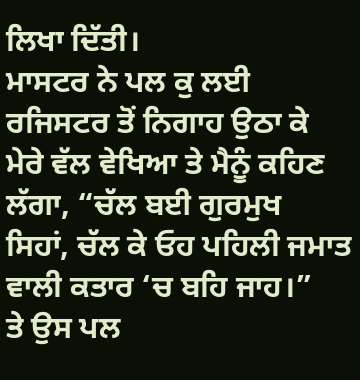ਲਿਖਾ ਦਿੱਤੀ।
ਮਾਸਟਰ ਨੇ ਪਲ ਕੁ ਲਈ ਰਜਿਸਟਰ ਤੋਂ ਨਿਗਾਹ ਉਠਾ ਕੇ ਮੇਰੇ ਵੱਲ ਵੇਖਿਆ ਤੇ ਮੈਨੂੰ ਕਹਿਣ ਲੱਗਾ, “ਚੱਲ ਬਈ ਗੁਰਮੁਖ ਸਿਹਾਂ, ਚੱਲ ਕੇ ਓਹ ਪਹਿਲੀ ਜਮਾਤ ਵਾਲੀ ਕਤਾਰ ‘ਚ ਬਹਿ ਜਾਹ।”
ਤੇ ਉਸ ਪਲ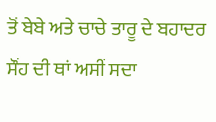ਤੋਂ ਬੇਬੇ ਅਤੇ ਚਾਚੇ ਤਾਰੂ ਦੇ ਬਹਾਦਰ ਸੌਂਹ ਦੀ ਥਾਂ ਅਸੀਂ ਸਦਾ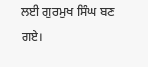ਲਈ ਗੁਰਮੁਖ ਸਿੰਘ ਬਣ ਗਏ।